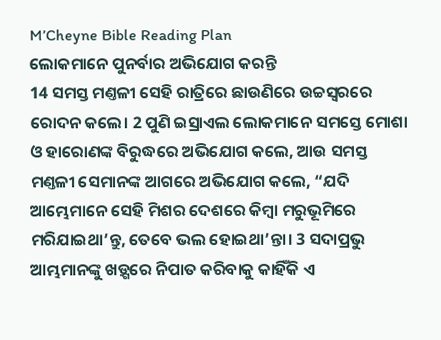M’Cheyne Bible Reading Plan
ଲୋକମାନେ ପୁନର୍ବାର ଅଭିଯୋଗ କରନ୍ତି
14 ସମସ୍ତ ମଣ୍ତଳୀ ସେହି ରାତ୍ରିରେ ଛାଉଣିରେ ଉଚ୍ଚସ୍ୱରରେ ରୋଦନ କଲେ। 2 ପୁଣି ଇସ୍ରାଏଲ ଲୋକମାନେ ସମସ୍ତେ ମୋଶା ଓ ହାରୋଣଙ୍କ ବିରୁଦ୍ଧରେ ଅଭିଯୋଗ କଲେ, ଆଉ ସମସ୍ତ ମଣ୍ତଳୀ ସେମାନଙ୍କ ଆଗରେ ଅଭିଯୋଗ କଲେ, “ଯଦି ଆମ୍ଭେମାନେ ସେହି ମିଶର ଦେଶରେ କିମ୍ବା ମରୁଭୂମିରେ ମରିଯାଇଥା’ନ୍ତୁ, ତେବେ ଭଲ ହୋଇଥା’ନ୍ତା। 3 ସଦାପ୍ରଭୁ ଆମ୍ଭମାନଙ୍କୁ ଖଡ଼୍ଗରେ ନିପାତ କରିବାକୁ କାହିଁକି ଏ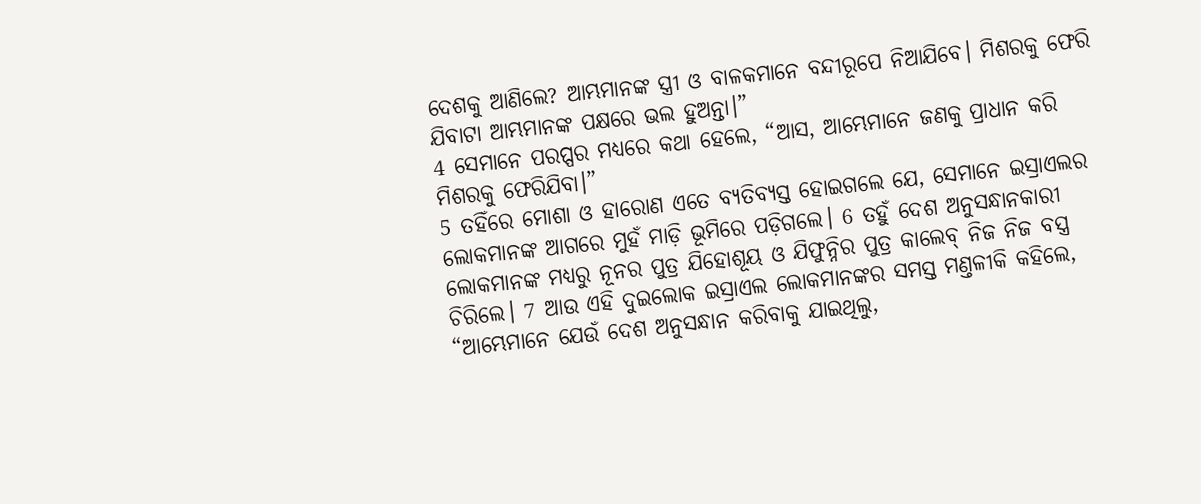ଦେଶକୁ ଆଣିଲେ? ଆମ୍ଭମାନଙ୍କ ସ୍ତ୍ରୀ ଓ ବାଳକମାନେ ବନ୍ଦୀରୂପେ ନିଆଯିବେ। ମିଶରକୁ ଫେରି ଯିବାଟା ଆମ୍ଭମାନଙ୍କ ପକ୍ଷରେ ଭଲ ହୁଅନ୍ତା।”
4 ସେମାନେ ପରପ୍ପର ମଧ୍ୟରେ କଥା ହେଲେ, “ଆସ, ଆମ୍ଭେମାନେ ଜଣକୁ ପ୍ରାଧାନ କରି ମିଶରକୁ ଫେରିଯିବା।”
5 ତହିଁରେ ମୋଶା ଓ ହାରୋଣ ଏତେ ବ୍ୟତିବ୍ୟସ୍ତ ହୋଇଗଲେ ଯେ, ସେମାନେ ଇସ୍ରାଏଲର ଲୋକମାନଙ୍କ ଆଗରେ ମୁହଁ ମାଡ଼ି ଭୂମିରେ ପଡ଼ିଗଲେ। 6 ତହୁଁ ଦେଶ ଅନୁସନ୍ଧାନକାରୀ ଲୋକମାନଙ୍କ ମଧ୍ୟରୁ ନୂନର ପୁତ୍ର ଯିହୋଶୂୟ ଓ ଯିଫୁନ୍ନିର ପୁତ୍ର କାଲେବ୍ ନିଜ ନିଜ ବସ୍ତ୍ର ଚିରିଲେ। 7 ଆଉ ଏହି ଦୁଇଲୋକ ଇସ୍ରାଏଲ ଲୋକମାନଙ୍କର ସମସ୍ତ ମଣ୍ତଳୀକି କହିଲେ, “ଆମ୍ଭେମାନେ ଯେଉଁ ଦେଶ ଅନୁସନ୍ଧାନ କରିବାକୁ ଯାଇଥିଲୁ,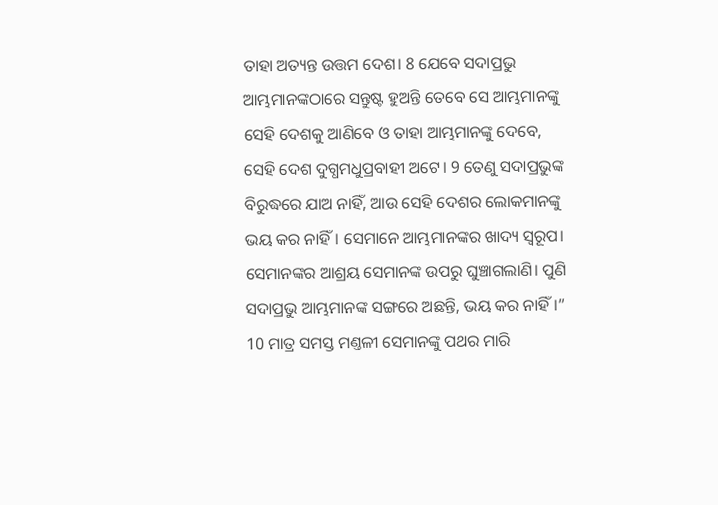ତାହା ଅତ୍ୟନ୍ତ ଉତ୍ତମ ଦେଶ। 8 ଯେବେ ସଦାପ୍ରଭୁ ଆମ୍ଭମାନଙ୍କଠାରେ ସନ୍ତୁଷ୍ଟ ହୁଅନ୍ତି ତେବେ ସେ ଆମ୍ଭମାନଙ୍କୁ ସେହି ଦେଶକୁ ଆଣିବେ ଓ ତାହା ଆମ୍ଭମାନଙ୍କୁ ଦେବେ, ସେହି ଦେଶ ଦୁଗ୍ଧମଧୁପ୍ରବାହୀ ଅଟେ। 9 ତେଣୁ ସଦାପ୍ରଭୁଙ୍କ ବିରୁଦ୍ଧରେ ଯାଅ ନାହିଁ, ଆଉ ସେହି ଦେଶର ଲୋକମାନଙ୍କୁ ଭୟ କର ନାହିଁ। ସେମାନେ ଆମ୍ଭମାନଙ୍କର ଖାଦ୍ୟ ସ୍ୱରୂପ। ସେମାନଙ୍କର ଆଶ୍ରୟ ସେମାନଙ୍କ ଉପରୁ ଘୁଞ୍ଚାଗଲାଣି। ପୁଣି ସଦାପ୍ରଭୁ ଆମ୍ଭମାନଙ୍କ ସଙ୍ଗରେ ଅଛନ୍ତି, ଭୟ କର ନାହିଁ।”
10 ମାତ୍ର ସମସ୍ତ ମଣ୍ତଳୀ ସେମାନଙ୍କୁ ପଥର ମାରି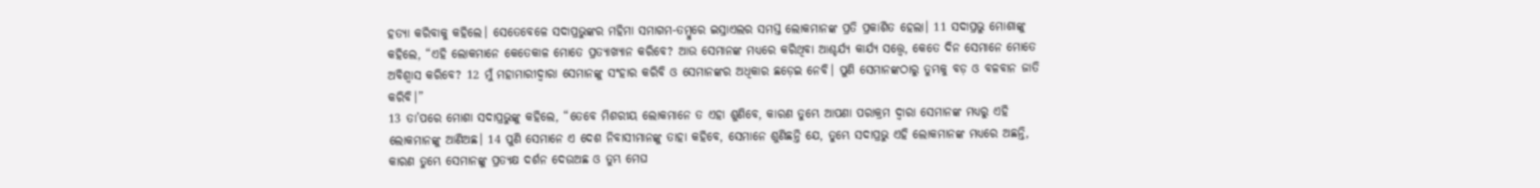ହତ୍ୟା କରିବାକୁ କହିଲେ। ସେତେବେଳେ ସଦାପ୍ରଭୁଙ୍କର ମହିମା ସମାଗମ-ତମ୍ବୁରେ ଇସ୍ରାଏଲର ସମସ୍ତ ଲୋକମାନଙ୍କ ପ୍ରତି ପ୍ରକାଶିତ ହେଲା। 11 ସଦାପ୍ରଭୁ ମୋଶାଙ୍କୁ କହିଲେ, “ଏହି ଲୋକମାନେ କେତେକାଳ ମୋତେ ପ୍ରତ୍ୟାଖ୍ୟାନ କରିବେ? ଆଉ ସେମାନଙ୍କ ମଧ୍ୟରେ କରିଥିବା ଆଶ୍ଚର୍ଯ୍ୟ କାର୍ଯ୍ୟ ସତ୍ତ୍ୱେ, କେତେ ଦିନ ସେମାନେ ମୋତେ ଅବିଶ୍ୱାସ କରିବେ? 12 ମୁଁ ମହାମାରୀଦ୍ୱାରା ସେମାନଙ୍କୁ ସଂହାର କରିବି ଓ ସେମାନଙ୍କର ଅଧିକାର ଛଡ଼େଇ ନେବି। ପୁଣି ସେମାନଙ୍କଠାରୁ ତୁମ୍ଭକୁ ବଡ଼ ଓ ବଳବାନ ଜାତି କରିବି।”
13 ତା’ପରେ ମୋଶା ସଦାପ୍ରଭୁଙ୍କୁ କହିଲେ, “ତେବେ ମିଶରୀୟ ଲୋକମାନେ ତ ଏହା ଶୁଣିବେ, କାରଣ ତୁମ୍ଭେ ଆପଣା ପରାକ୍ରମ ଦ୍ୱାରା ସେମାନଙ୍କ ମଧ୍ୟରୁ ଏହି ଲୋକମାନଙ୍କୁ ଆଣିଅଛ। 14 ପୁଣି ସେମାନେ ଏ ଦେଶ ନିବାସୀମାନଙ୍କୁ ତାହା କହିବେ, ସେମାନେ ଶୁଣିଛନ୍ତି ଯେ, ତୁମ୍ଭେ ସଦାପ୍ରଭୁ ଏହି ଲୋକମାନଙ୍କ ମଧ୍ୟରେ ଅଛନ୍ତି, କାରଣ ତୁମ୍ଭେ ସେମାନଙ୍କୁ ପ୍ରତ୍ୟକ୍ଷ ଦର୍ଶନ ଦେଉଅଛ ଓ ତୁମ୍ଭ ମେଘ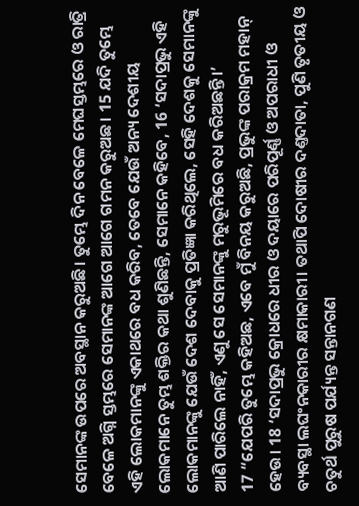ସେମାନଙ୍କ ଉପରେ ଅବସ୍ଥାନ କରୁଅଛି। ତୁମ୍ଭେ ଦିନ ବେଳେ ମେଘସ୍ତମ୍ଭରେ ଓ ରାତ୍ରି ବେଳେ ଅଗ୍ନି ସ୍ତମ୍ଭରେ ସେମାନଙ୍କ ଆଗେ ଆଗେ ଗମନ କରୁଅଛ। 15 ଯଦି ତୁମ୍ଭେ ଏହି ଲୋକମାନଙ୍କୁ ଏକାଥରେ ବଧ କରିବ, ତେବେ ଯେଉଁ ଅନ୍ୟ ଦେଶୀୟ ଲୋକମାନେ ତୁମ୍ଭ ଶକ୍ତିର କଥା ଶୁଣିଛନ୍ତି, ସେମାନେ କହିବେ, 16 ‘ସଦାପ୍ରଭୁ ଏହି ଲୋକମାନଙ୍କୁ ଯେଉଁ ଦେଶ ଦେବାକୁ ପ୍ରତିଜ୍ଞା କରିଥିଲେ, ସେହି ଦେଶକୁ ସେମାନଙ୍କୁ ଆଣି ପାରିଲେ ନାହିଁ, ଏଣୁ ସେ ସେମାନଙ୍କୁ ମରୁଭୂମିରେ ବଧ କରିଅଛନ୍ତି।’
17 “ଯେପରି ତୁମ୍ଭେ କହିଅଛ, ଏବେ ମୁଁ ବିନୟ କରୁଅଛି, ପ୍ରଭୁଙ୍କ ପରାକ୍ରମ ମହାନ୍ ହେଉ। 18 ‘ସଦାପ୍ରଭୁ କ୍ରୋଧରେ ଧୀର ଓ ଦୟାରେ ପରିପୂର୍ଣ୍ଣ ଓ ଅପରାଧୀ ଓ ବ୍ୟବସ୍ଥା ଲଘଂନକାରୀର କ୍ଷମାକାରୀ। ତଥାପି ଦୋଷୀର ଦଣ୍ତଦାତା, ପୁଣି ତୃତୀୟ ଓ ଚତୁର୍ଥ ପୁରୁଷ ପର୍ଯ୍ୟନ୍ତ ସନ୍ତାନଗଣ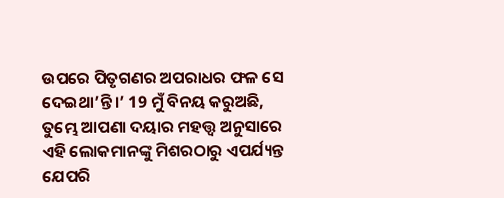ଉପରେ ପିତୃଗଣର ଅପରାଧର ଫଳ ସେ ଦେଇଥା’ନ୍ତି।’ 19 ମୁଁ ବିନୟ କରୁଅଛି, ତୁମ୍ଭେ ଆପଣା ଦୟାର ମହତ୍ତ୍ୱ ଅନୁସାରେ ଏହି ଲୋକମାନଙ୍କୁ ମିଶରଠାରୁ ଏପର୍ଯ୍ୟନ୍ତ ଯେପରି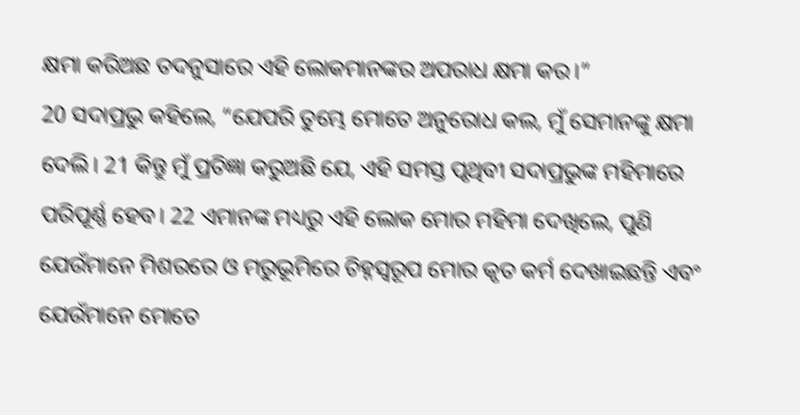କ୍ଷମା କରିଅଛ ତଦନୁସାରେ ଏହି ଲୋକମାନଙ୍କର ଅପରାଧ କ୍ଷମା କର।”
20 ସଦାପ୍ରଭୁ କହିଲେ, “ଯେପରି ତୁମ୍ଭେ ମୋତେ ଅନୁରୋଧ କଲ, ମୁଁ ସେମାନଙ୍କୁ କ୍ଷମା ଦେଲି। 21 କିନ୍ତୁ ମୁଁ ପ୍ରତିଜ୍ଞା କରୁଅଛି ଯେ, ଏହି ସମସ୍ତ ପୃଥିବୀ ସଦାପ୍ରଭୁଙ୍କ ମହିମାରେ ପରିପୂର୍ଣ୍ଣ ହେବ। 22 ଏମାନଙ୍କ ମଧ୍ୟରୁ ଏହି ଲୋକ ମୋର ମହିମା ଦେଖିଲେ, ପୁଣି ଯେଉଁମାନେ ମିଶରରେ ଓ ମରୁଭୂମିରେ ଚିହ୍ନସ୍ୱରୂପ ମୋର କୃତ କର୍ମ ଦେଖାଇଛନ୍ତି ଏବଂ ଯେଉଁମାନେ ମୋତେ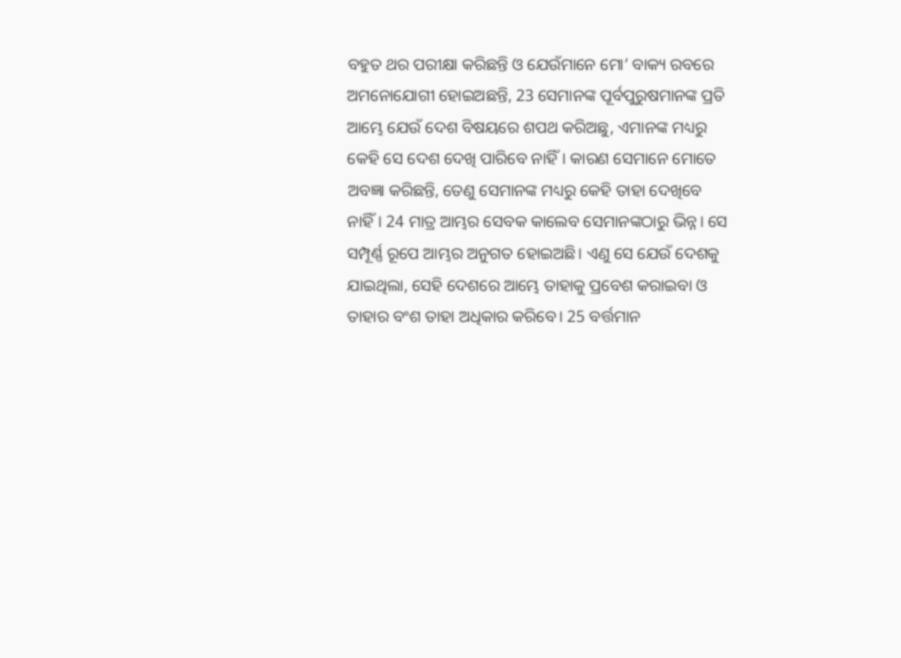ବହୁତ ଥର ପରୀକ୍ଷା କରିଛନ୍ତି ଓ ଯେଉଁମାନେ ମୋ’ ବାକ୍ୟ ରବରେ ଅମନୋଯୋଗୀ ହୋଇଅଛନ୍ତି, 23 ସେମାନଙ୍କ ପୂର୍ବପୁରୁଷମାନଙ୍କ ପ୍ରତି ଆମ୍ଭେ ଯେଉଁ ଦେଶ ବିଷୟରେ ଶପଥ କରିଅଛୁ, ଏମାନଙ୍କ ମଧ୍ୟରୁ କେହି ସେ ଦେଶ ଦେଖି ପାରିବେ ନାହିଁ। କାରଣ ସେମାନେ ମୋତେ ଅବଜ୍ଞା କରିଛନ୍ତି, ତେଣୁ ସେମାନଙ୍କ ମଧ୍ୟରୁ କେହି ତାହା ଦେଖିବେ ନାହିଁ। 24 ମାତ୍ର ଆମ୍ଭର ସେବକ କାଲେବ ସେମାନଙ୍କଠାରୁ ଭିନ୍ନ। ସେ ସମ୍ପୂର୍ଣ୍ଣ ରୂପେ ଆମ୍ଭର ଅନୁଗତ ହୋଇଅଛି। ଏଣୁ ସେ ଯେଉଁ ଦେଶକୁ ଯାଇଥିଲା, ସେହି ଦେଶରେ ଆମ୍ଭେ ତାହାକୁ ପ୍ରବେଶ କରାଇବା ଓ ତାହାର ବଂଶ ତାହା ଅଧିକାର କରିବେ। 25 ବର୍ତ୍ତମାନ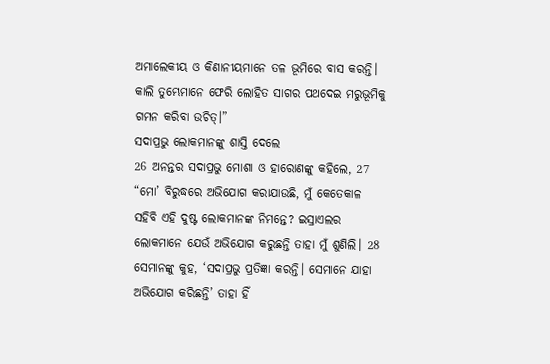ଅମାଲେକୀୟ ଓ କିଣାନୀୟମାନେ ତଳ ଭୂମିରେ ବାସ କରନ୍ତି। କାଲି ତୁମ୍ଭେମାନେ ଫେରି ଲୋହିତ ସାଗର ପଥଦେଇ ମରୁଭୂମିକୁ ଗମନ କରିବା ଉଚିତ୍।”
ସଦାପ୍ରଭୁ ଲୋକମାନଙ୍କୁ ଶାସ୍ତି ଦେଲେ
26 ଅନନ୍ତର ସଦାପ୍ରଭୁ ମୋଶା ଓ ହାରୋଣଙ୍କୁ କହିଲେ, 27 “ମୋ’ ବିରୁଦ୍ଧରେ ଅଭିଯୋଗ କରାଯାଉଛି, ମୁଁ କେତେକାଳ ସହିବି ଏହି ଦୁଷ୍ଟ ଲୋକମାନଙ୍କ ନିମନ୍ତେ? ଇସ୍ରାଏଲର ଲୋକମାନେ ଯେଉଁ ଅଭିଯୋଗ କରୁଛନ୍ତି ତାହା ମୁଁ ଶୁଣିଲି। 28 ସେମାନଙ୍କୁ କୁହ, ‘ସଦାପ୍ରଭୁ ପ୍ରତିଜ୍ଞା କରନ୍ତି। ସେମାନେ ଯାହା ଅଭିଯୋଗ କରିଛନ୍ତି’ ତାହା ହିଁ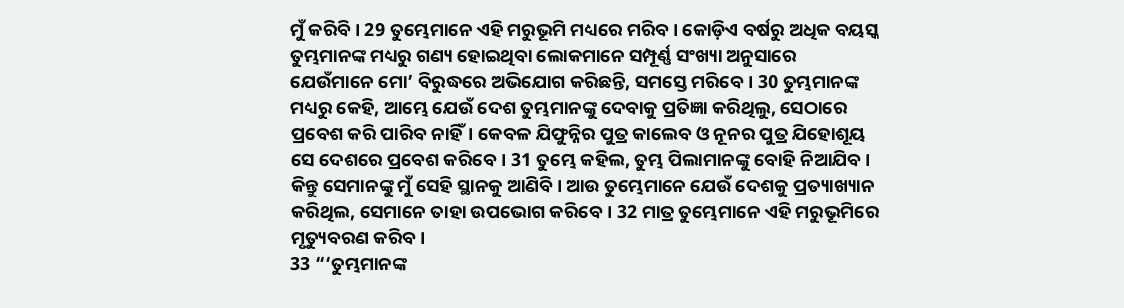ମୁଁ କରିବି। 29 ତୁମ୍ଭେମାନେ ଏହି ମରୁଭୂମି ମଧ୍ୟରେ ମରିବ। କୋଡ଼ିଏ ବର୍ଷରୁ ଅଧିକ ବୟସ୍କ ତୁମ୍ଭମାନଙ୍କ ମଧ୍ୟରୁ ଗଣ୍ୟ ହୋଇଥିବା ଲୋକମାନେ ସମ୍ପୂର୍ଣ୍ଣ ସଂଖ୍ୟା ଅନୁସାରେ ଯେଉଁମାନେ ମୋ’ ବିରୁଦ୍ଧରେ ଅଭିଯୋଗ କରିଛନ୍ତି, ସମସ୍ତେ ମରିବେ। 30 ତୁମ୍ଭମାନଙ୍କ ମଧ୍ୟରୁ କେହି, ଆମ୍ଭେ ଯେଉଁ ଦେଶ ତୁମ୍ଭମାନଙ୍କୁ ଦେବାକୁ ପ୍ରତିଜ୍ଞା କରିଥିଲୁ, ସେଠାରେ ପ୍ରବେଶ କରି ପାରିବ ନାହିଁ। କେବଳ ଯିଫୁନ୍ନିର ପୁତ୍ର କାଲେବ ଓ ନୂନର ପୁତ୍ର ଯିହୋଶୂୟ ସେ ଦେଶରେ ପ୍ରବେଶ କରିବେ। 31 ତୁମ୍ଭେ କହିଲ, ତୁମ୍ଭ ପିଲାମାନଙ୍କୁ ବୋହି ନିଆଯିବ। କିନ୍ତୁ ସେମାନଙ୍କୁ ମୁଁ ସେହି ସ୍ଥାନକୁ ଆଣିବି। ଆଉ ତୁମ୍ଭେମାନେ ଯେଉଁ ଦେଶକୁ ପ୍ରତ୍ୟାଖ୍ୟାନ କରିଥିଲ, ସେମାନେ ତାହା ଉପଭୋଗ କରିବେ। 32 ମାତ୍ର ତୁମ୍ଭେମାନେ ଏହି ମରୁଭୂମିରେ ମୃତ୍ୟୁବରଣ କରିବ।
33 “‘ତୁମ୍ଭମାନଙ୍କ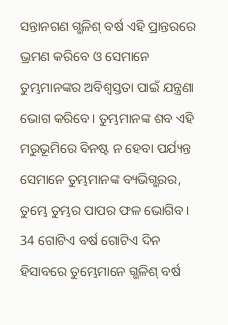ସନ୍ତାନଗଣ ଗ୍ଭଳିଶ୍ ବର୍ଷ ଏହି ପ୍ରାନ୍ତରରେ ଭ୍ରମଣ କରିବେ ଓ ସେମାନେ ତୁମ୍ଭମାନଙ୍କର ଅବିଶ୍ୱସ୍ତତା ପାଇଁ ଯନ୍ତ୍ରଣା ଭୋଗ କରିବେ। ତୁମ୍ଭମାନଙ୍କ ଶବ ଏହି ମରୁଭୂମିରେ ବିନଷ୍ଟ ନ ହେବା ପର୍ଯ୍ୟନ୍ତ ସେମାନେ ତୁମ୍ଭମାନଙ୍କ ବ୍ୟଭିଗ୍ଭରର, ତୁମ୍ଭେ ତୁମ୍ଭର ପାପର ଫଳ ଭୋଗିବ। 34 ଗୋଟିଏ ବର୍ଷ ଗୋଟିଏ ଦିନ ହିସାବରେ ତୁମ୍ଭେମାନେ ଗ୍ଭଳିଶ୍ ବର୍ଷ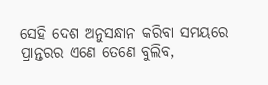ସେହି ଦେଶ ଅନୁସନ୍ଧାନ କରିବା ସମୟରେ ପ୍ରାନ୍ତରର ଏଣେ ତେଣେ ବୁଲିବ,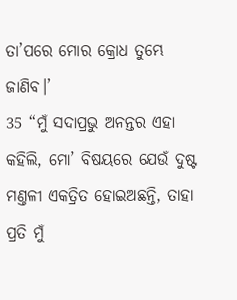ତା’ପରେ ମୋର କ୍ରୋଧ ତୁମ୍ଭେ ଜାଣିବ।’
35 “ମୁଁ ସଦାପ୍ରଭୁ ଅନନ୍ତର ଏହା କହିଲି, ମୋ’ ବିଷୟରେ ଯେଉଁ ଦୁଷ୍ଟ ମଣ୍ତଳୀ ଏକତ୍ରିତ ହୋଇଅଛନ୍ତି, ତାହା ପ୍ରତି ମୁଁ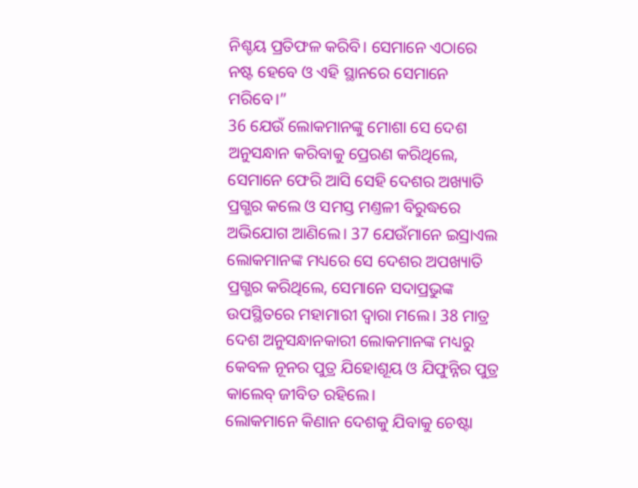ନିଶ୍ଚୟ ପ୍ରତିଫଳ କରିବି। ସେମାନେ ଏଠାରେ ନଷ୍ଟ ହେବେ ଓ ଏହି ସ୍ଥାନରେ ସେମାନେ ମରିବେ।”
36 ଯେଉଁ ଲୋକମାନଙ୍କୁ ମୋଶା ସେ ଦେଶ ଅନୁସନ୍ଧାନ କରିବାକୁ ପ୍ରେରଣ କରିଥିଲେ, ସେମାନେ ଫେରି ଆସି ସେହି ଦେଶର ଅଖ୍ୟାତି ପ୍ରଗ୍ଭର କଲେ ଓ ସମସ୍ତ ମଣ୍ତଳୀ ବିରୁଦ୍ଧରେ ଅଭିଯୋଗ ଆଣିଲେ। 37 ଯେଉଁମାନେ ଇସ୍ରାଏଲ ଲୋକମାନଙ୍କ ମଧ୍ୟରେ ସେ ଦେଶର ଅପଖ୍ୟାତି ପ୍ରଗ୍ଭର କରିଥିଲେ, ସେମାନେ ସଦାପ୍ରଭୁଙ୍କ ଉପସ୍ଥିତରେ ମହାମାରୀ ଦ୍ୱାରା ମଲେ। 38 ମାତ୍ର ଦେଶ ଅନୁସନ୍ଧାନକାରୀ ଲୋକମାନଙ୍କ ମଧ୍ୟରୁ କେବଳ ନୂନର ପୁତ୍ର ଯିହୋଶୂୟ ଓ ଯିଫୁନ୍ନିର ପୁତ୍ର କାଲେବ୍ ଜୀବିତ ରହିଲେ।
ଲୋକମାନେ କିଣାନ ଦେଶକୁ ଯିବାକୁ ଚେଷ୍ଟା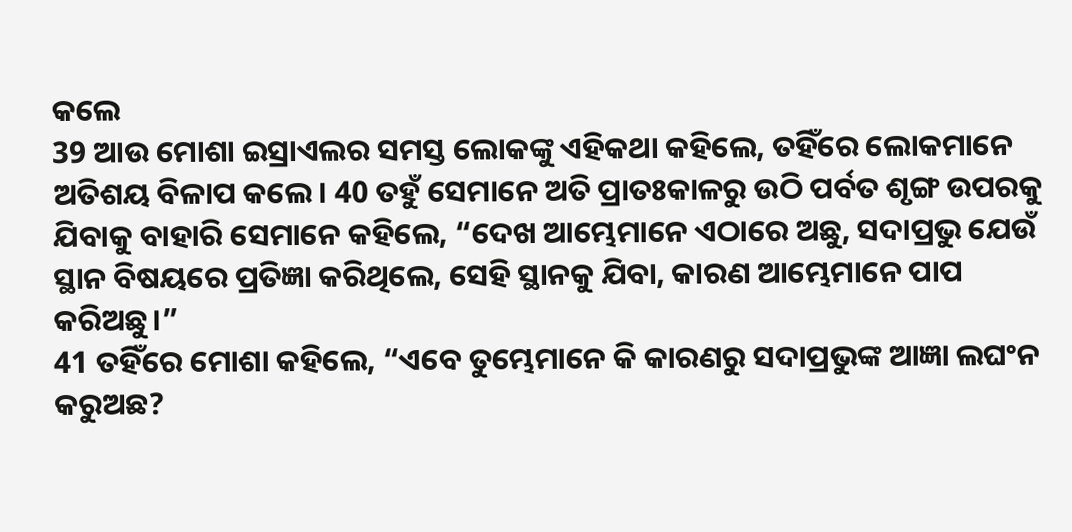କଲେ
39 ଆଉ ମୋଶା ଇସ୍ରାଏଲର ସମସ୍ତ ଲୋକଙ୍କୁ ଏହିକଥା କହିଲେ, ତହିଁରେ ଲୋକମାନେ ଅତିଶୟ ବିଳାପ କଲେ। 40 ତହୁଁ ସେମାନେ ଅତି ପ୍ରାତଃକାଳରୁ ଉଠି ପର୍ବତ ଶୃଙ୍ଗ ଉପରକୁ ଯିବାକୁ ବାହାରି ସେମାନେ କହିଲେ, “ଦେଖ ଆମ୍ଭେମାନେ ଏଠାରେ ଅଛୁ, ସଦାପ୍ରଭୁ ଯେଉଁ ସ୍ଥାନ ବିଷୟରେ ପ୍ରତିଜ୍ଞା କରିଥିଲେ, ସେହି ସ୍ଥାନକୁ ଯିବା, କାରଣ ଆମ୍ଭେମାନେ ପାପ କରିଅଛୁ।”
41 ତହିଁରେ ମୋଶା କହିଲେ, “ଏବେ ତୁମ୍ଭେମାନେ କି କାରଣରୁ ସଦାପ୍ରଭୁଙ୍କ ଆଜ୍ଞା ଲଘଂନ କରୁଅଛ?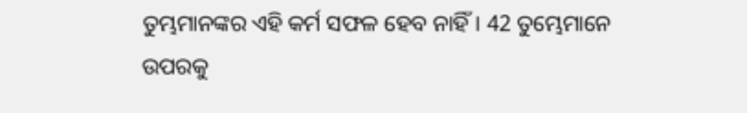ତୁମ୍ଭମାନଙ୍କର ଏହି କର୍ମ ସଫଳ ହେବ ନାହିଁ। 42 ତୁମ୍ଭେମାନେ ଉପରକୁ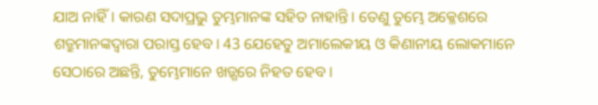ଯାଅ ନାହିଁ। କାରଣ ସଦାପ୍ରଭୁ ତୁମ୍ଭମାନଙ୍କ ସହିତ ନାହାନ୍ତି। ତେଣୁ ତୁମ୍ଭେ ଅକ୍ଳେଶରେ ଶତ୍ରୁମାନଙ୍କଦ୍ୱାରା ପରାସ୍ତ ହେବ। 43 ଯେହେତୁ ଅମାଲେକୀୟ ଓ କିଣାନୀୟ ଲୋକମାନେ ସେଠାରେ ଅଛନ୍ତି, ତୁମ୍ଭେମାନେ ଖଡ଼୍ଗରେ ନିହତ ହେବ।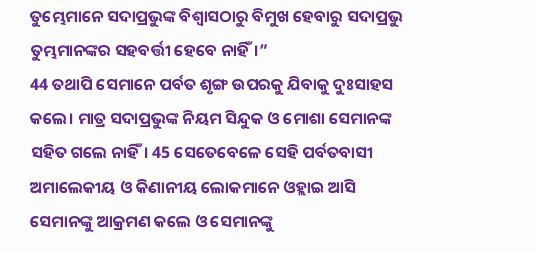ତୁମ୍ଭେମାନେ ସଦାପ୍ରଭୁଙ୍କ ବିଶ୍ୱାସଠାରୁ ବିମୁଖ ହେବାରୁ ସଦାପ୍ରଭୁ ତୁମ୍ଭମାନଙ୍କର ସହବର୍ତ୍ତୀ ହେବେ ନାହିଁ।”
44 ତଥାପି ସେମାନେ ପର୍ବତ ଶୃଙ୍ଗ ଉପରକୁ ଯିବାକୁ ଦୁଃସାହସ କଲେ। ମାତ୍ର ସଦାପ୍ରଭୁଙ୍କ ନିୟମ ସିନ୍ଦୁକ ଓ ମୋଶା ସେମାନଙ୍କ ସହିତ ଗଲେ ନାହିଁ। 45 ସେତେବେଳେ ସେହି ପର୍ବତବାସୀ ଅମାଲେକୀୟ ଓ କିଣାନୀୟ ଲୋକମାନେ ଓହ୍ଲାଇ ଆସି ସେମାନଙ୍କୁ ଆକ୍ରମଣ କଲେ ଓ ସେମାନଙ୍କୁ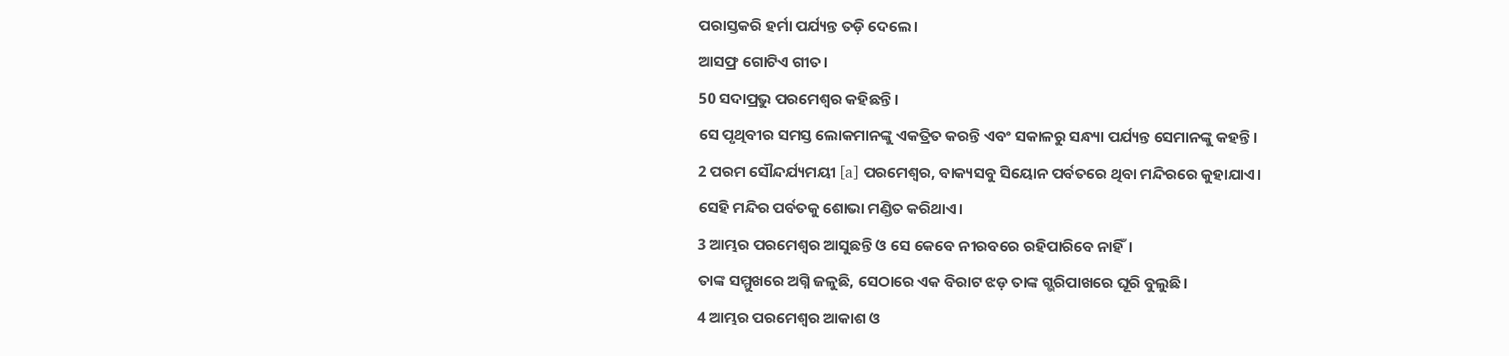ପରାସ୍ତକରି ହର୍ମା ପର୍ଯ୍ୟନ୍ତ ତଡ଼ି ଦେଲେ।
ଆସଫ୍ର ଗୋଟିଏ ଗୀତ।
50 ସଦାପ୍ରଭୁ ପରମେଶ୍ୱର କହିଛନ୍ତି।
ସେ ପୃଥିବୀର ସମସ୍ତ ଲୋକମାନଙ୍କୁ ଏକତ୍ରିତ କରନ୍ତି ଏବଂ ସକାଳରୁ ସନ୍ଧ୍ୟା ପର୍ଯ୍ୟନ୍ତ ସେମାନଙ୍କୁ କହନ୍ତି।
2 ପରମ ସୌନ୍ଦର୍ଯ୍ୟମୟୀ [a] ପରମେଶ୍ୱର, ବାକ୍ୟସବୁ ସିୟୋନ ପର୍ବତରେ ଥିବା ମନ୍ଦିରରେ କୁହାଯାଏ।
ସେହି ମନ୍ଦିର ପର୍ବତକୁ ଶୋଭା ମଣ୍ଡିତ କରିଥାଏ।
3 ଆମ୍ଭର ପରମେଶ୍ୱର ଆସୁଛନ୍ତି ଓ ସେ କେବେ ନୀରବରେ ରହିପାରିବେ ନାହିଁ।
ତାଙ୍କ ସମ୍ମୁଖରେ ଅଗ୍ନି ଜଳୁଛି, ସେଠାରେ ଏକ ବିରାଟ ଝଡ଼ ତାଙ୍କ ଗ୍ଭରିପାଖରେ ଘୂରି ବୁଲୁଛି।
4 ଆମ୍ଭର ପରମେଶ୍ୱର ଆକାଶ ଓ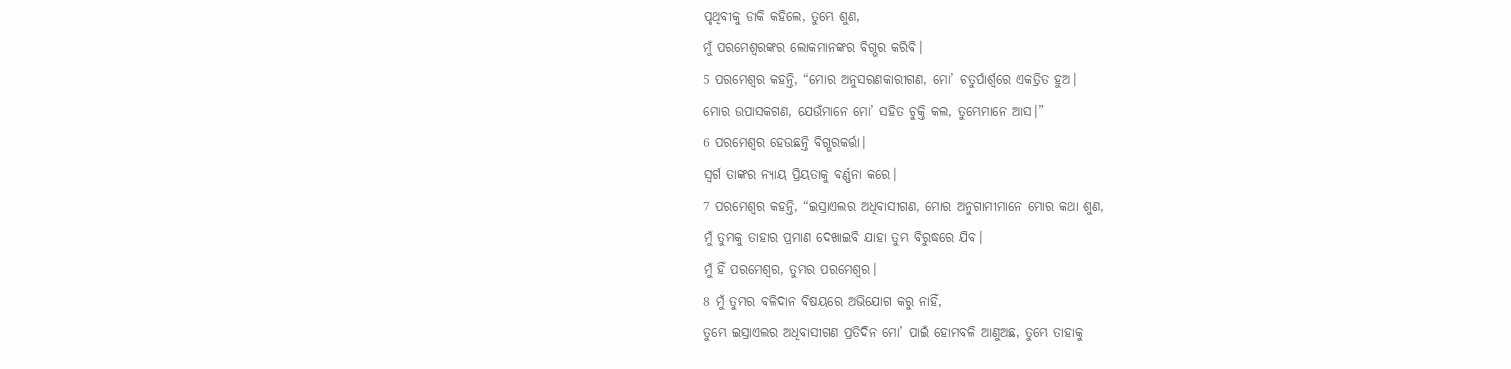ପୃଥିବୀକୁ ଡାକି କହିଲେ, ତୁମ୍ଭେ ଶୁଣ,
ମୁଁ ପରମେଶ୍ୱରଙ୍କର ଲୋକମାନଙ୍କର ବିଗ୍ଭର କରିବି।
5 ପରମେଶ୍ୱର କହନ୍ତି, “ମୋର ଅନୁସରଣକାରୀଗଣ, ମୋ’ ଚତୁର୍ପାର୍ଶ୍ୱରେ ଏକତ୍ରିତ ହୁଅ।
ମୋର ଉପାସକଗଣ, ଯେଉଁମାନେ ମୋ’ ସହିତ ଚୁକ୍ତି କଲ, ତୁମ୍ଭେମାନେ ଆସ।”
6 ପରମେଶ୍ୱର ହେଉଛନ୍ତି ବିଗ୍ଭରକର୍ତ୍ତା।
ସ୍ୱର୍ଗ ତାଙ୍କର ନ୍ୟାୟ ପ୍ରିୟତାକୁ ବର୍ଣ୍ଣନା କରେ।
7 ପରମେଶ୍ୱର କହନ୍ତି, “ଇସ୍ରାଏଲର ଅଧିବାସୀଗଣ, ମୋର ଅନୁଗାମୀମାନେ ମୋର କଥା ଶୁଣ,
ମୁଁ ତୁମ୍ଭକୁ ତାହାର ପ୍ରମାଣ ଦେଖାଇବି ଯାହା ତୁମ୍ଭ ବିରୁଦ୍ଧରେ ଯିବ।
ମୁଁ ହିଁ ପରମେଶ୍ୱର, ତୁମ୍ଭର ପରମେଶ୍ୱର।
8 ମୁଁ ତୁମ୍ଭର ବଳିଦାନ ବିଷୟରେ ଅଭିଯୋଗ କରୁ ନାହିଁ,
ତୁମ୍ଭେ ଇସ୍ରାଏଲର ଅଧିବାସୀଗଣ ପ୍ରତିଦିନ ମୋ’ ପାଇଁ ହୋମବଳି ଆଣୁଅଛ, ତୁମ୍ଭେ ତାହାକୁ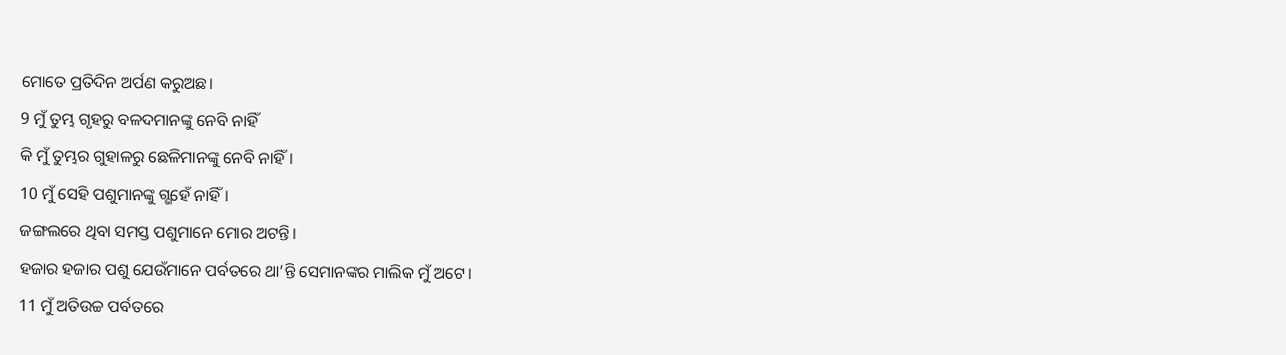ମୋତେ ପ୍ରତିଦିନ ଅର୍ପଣ କରୁଅଛ।
9 ମୁଁ ତୁମ୍ଭ ଗୃହରୁ ବଳଦମାନଙ୍କୁ ନେବି ନାହିଁ
କି ମୁଁ ତୁମ୍ଭର ଗୁହାଳରୁ ଛେଳିମାନଙ୍କୁ ନେବି ନାହିଁ।
10 ମୁଁ ସେହି ପଶୁମାନଙ୍କୁ ଗ୍ଭହେଁ ନାହିଁ।
ଜଙ୍ଗଲରେ ଥିବା ସମସ୍ତ ପଶୁମାନେ ମୋର ଅଟନ୍ତି।
ହଜାର ହଜାର ପଶୁ ଯେଉଁମାନେ ପର୍ବତରେ ଥା’ନ୍ତି ସେମାନଙ୍କର ମାଲିକ ମୁଁ ଅଟେ।
11 ମୁଁ ଅତିଉଚ୍ଚ ପର୍ବତରେ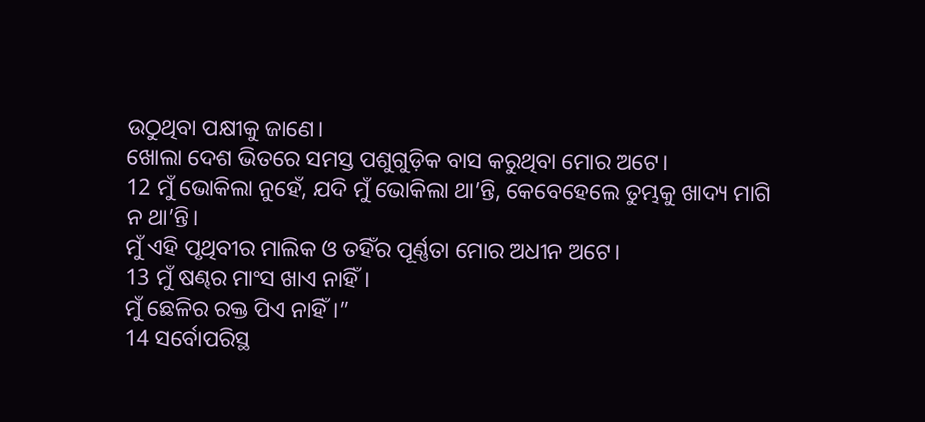ଉଠୁଥିବା ପକ୍ଷୀକୁ ଜାଣେ।
ଖୋଲା ଦେଶ ଭିତରେ ସମସ୍ତ ପଶୁଗୁଡ଼ିକ ବାସ କରୁଥିବା ମୋର ଅଟେ।
12 ମୁଁ ଭୋକିଲା ନୁହେଁ, ଯଦି ମୁଁ ଭୋକିଲା ଥା’ନ୍ତି, କେବେହେଲେ ତୁମ୍ଭକୁ ଖାଦ୍ୟ ମାଗି ନ ଥା’ନ୍ତି।
ମୁଁ ଏହି ପୃଥିବୀର ମାଲିକ ଓ ତହିଁର ପୂର୍ଣ୍ଣତା ମୋର ଅଧୀନ ଅଟେ।
13 ମୁଁ ଷଣ୍ଢର ମାଂସ ଖାଏ ନାହିଁ।
ମୁଁ ଛେଳିର ରକ୍ତ ପିଏ ନାହିଁ।”
14 ସର୍ବୋପରିସ୍ଥ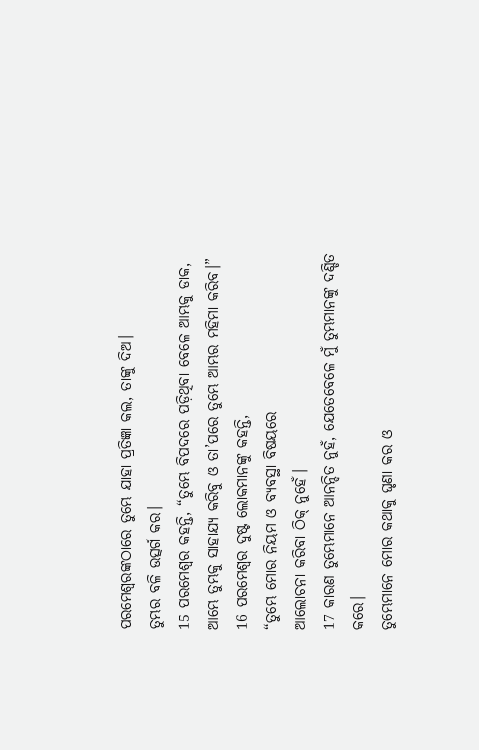ପରମେଶ୍ୱରଙ୍କଠାରେ ତୁମ୍ଭେ ଯାହା ପ୍ରତିଜ୍ଞା କଲ, ତାଙ୍କୁ ଦିଅ।
ତୁମ୍ଭର ବଳି ଉତ୍ସର୍ଗ କର।
15 ପରମେଶ୍ୱର କହନ୍ତି, “ତୁମ୍ଭେ ବିପଦରେ ପଡ଼ିଥିବା ବେଳେ ଆମ୍ଭକୁ ଡାକ,
ଆମ୍ଭେ ତୁମ୍ଭକୁ ସାହାଯ୍ୟ କରିବୁ ଓ ତା’ପରେ ତୁମ୍ଭେ ଆମ୍ଭର ମହିମା କରିବ।”
16 ପରମେଶ୍ୱର ଦୁଷ୍ଟ ଲୋକମାନଙ୍କୁ କହନ୍ତି,
“ତୁମ୍ଭେ ମୋର ନିୟମ ଓ ବ୍ୟବସ୍ଥା ବିଷୟରେ
ଆଲୋଚନା କରିବା ଠିକ୍ ନୁହେଁ।
17 କାରଣ ତୁମ୍ଭେମାନେ ଆନନ୍ଦିତ ନୁହଁ, ଯେତେବେଳେ ମୁଁ ତୁମ୍ଭମାନଙ୍କୁ ଦଣ୍ଡିତ କରେ।
ତୁମ୍ଭେମାନେ ମୋର କଥାକୁ ଘୃଣା କର ଓ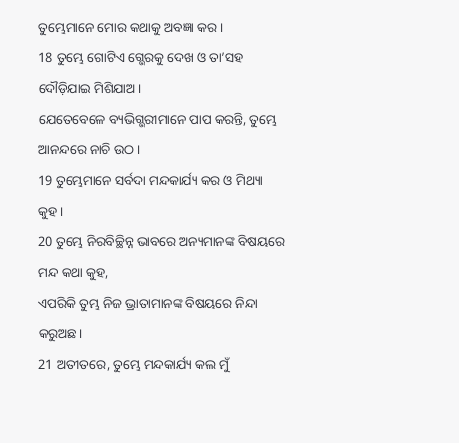ତୁମ୍ଭେମାନେ ମୋର କଥାକୁ ଅବଜ୍ଞା କର।
18 ତୁମ୍ଭେ ଗୋଟିଏ ଗ୍ଭେରକୁ ଦେଖ ଓ ତା’ସହ ଦୌଡ଼ିଯାଇ ମିଶିଯାଅ।
ଯେତେବେଳେ ବ୍ୟଭିଗ୍ଭରୀମାନେ ପାପ କରନ୍ତି, ତୁମ୍ଭେ ଆନନ୍ଦରେ ନାଚି ଉଠ।
19 ତୁମ୍ଭେମାନେ ସର୍ବଦା ମନ୍ଦକାର୍ଯ୍ୟ କର ଓ ମିଥ୍ୟା କୁହ।
20 ତୁମ୍ଭେ ନିରବିଚ୍ଛିନ୍ନ ଭାବରେ ଅନ୍ୟମାନଙ୍କ ବିଷୟରେ ମନ୍ଦ କଥା କୁହ,
ଏପରିକି ତୁମ୍ଭ ନିଜ ଭ୍ରାତାମାନଙ୍କ ବିଷୟରେ ନିନ୍ଦା କରୁଅଛ।
21 ଅତୀତରେ, ତୁମ୍ଭେ ମନ୍ଦକାର୍ଯ୍ୟ କଲ ମୁଁ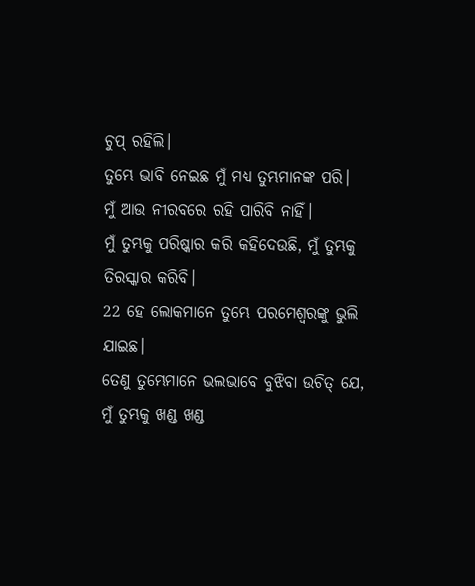ଚୁପ୍ ରହିଲି।
ତୁମ୍ଭେ ଭାବି ନେଇଛ ମୁଁ ମଧ୍ୟ ତୁମ୍ଭମାନଙ୍କ ପରି।
ମୁଁ ଆଉ ନୀରବରେ ରହି ପାରିବି ନାହିଁ।
ମୁଁ ତୁମ୍ଭକୁ ପରିଷ୍କାର କରି କହିଦେଉଛି, ମୁଁ ତୁମ୍ଭକୁ ତିରସ୍କାର କରିବି।
22 ହେ ଲୋକମାନେ ତୁମ୍ଭେ ପରମେଶ୍ୱରଙ୍କୁ ଭୁଲି ଯାଇଛ।
ତେଣୁ ତୁମ୍ଭେମାନେ ଭଲଭାବେ ବୁଝିବା ଉଚିତ୍ ଯେ,
ମୁଁ ତୁମ୍ଭକୁ ଖଣ୍ଡ ଖଣ୍ଡ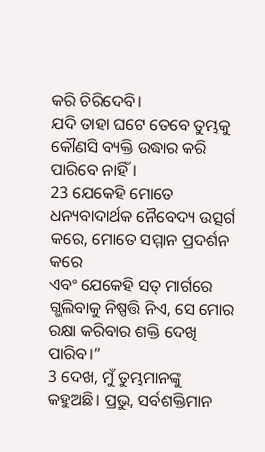କରି ଚିରିଦେବି।
ଯଦି ତାହା ଘଟେ ତେବେ ତୁମ୍ଭକୁ କୌଣସି ବ୍ୟକ୍ତି ଉଦ୍ଧାର କରି ପାରିବେ ନାହିଁ।
23 ଯେକେହି ମୋତେ ଧନ୍ୟବାଦାର୍ଥକ ନୈବେଦ୍ୟ ଉତ୍ସର୍ଗ କରେ, ମୋତେ ସମ୍ମାନ ପ୍ରଦର୍ଶନ କରେ
ଏବଂ ଯେକେହି ସତ୍ ମାର୍ଗରେ ଗ୍ଭଲିବାକୁ ନିଷ୍ପତ୍ତି ନିଏ, ସେ ମୋର ରକ୍ଷା କରିବାର ଶକ୍ତି ଦେଖି ପାରିବ।”
3 ଦେଖ, ମୁଁ ତୁମ୍ଭମାନଙ୍କୁ କହୁଅଛି। ପ୍ରଭୁ, ସର୍ବଶକ୍ତିମାନ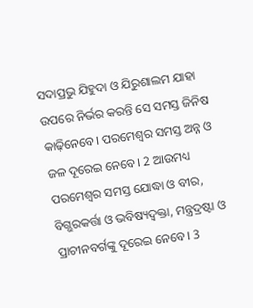ସଦାପ୍ରଭୁ ଯିହୁଦା ଓ ଯିରୁଶାଲମ ଯାହା ଉପରେ ନିର୍ଭର କରନ୍ତି ସେ ସମସ୍ତ ଜିନିଷ କାଢ଼ିନେବେ। ପରମେଶ୍ୱର ସମସ୍ତ ଅନ୍ନ ଓ ଜଳ ଦୂରେଇ ନେବେ। 2 ଆଉମଧ୍ୟ ପରମେଶ୍ୱର ସମସ୍ତ ଯୋଦ୍ଧା ଓ ବୀର, ବିଗ୍ଭରକର୍ତ୍ତା ଓ ଭବିଷ୍ୟଦ୍ବକ୍ତା, ମନ୍ତ୍ରଦ୍ରଷ୍ଟା ଓ ପ୍ରାଚୀନବର୍ଗଙ୍କୁ ଦୂରେଇ ନେବେ। 3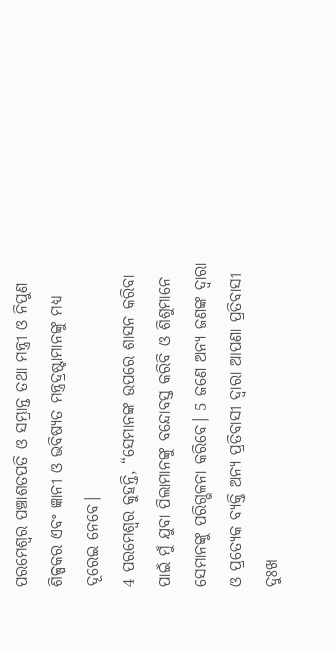ପରମେଶ୍ୱର ପଞ୍ଚାଶତପତି ଓ ସମ୍ଭ୍ରାନ୍ତ ତଥା ମନ୍ତ୍ରୀ ଓ ନିପୁଣ ଶିଳ୍ପକର ଏବଂ ଜ୍ଞାନୀ ଓ ଭବିଷ୍ୟତ ମନ୍ତ୍ରଦ୍ରଷ୍ଟାମାନଙ୍କୁ ମଧ୍ୟ ଦୂରେଇ ନେବେ।
4 ପରମେଶ୍ୱର କୁହନ୍ତି, “ସେମାନଙ୍କ ଉପରେ ଶାସନ କରିବା ପାଇଁ ମୁଁ ଯୁବା ପିଲାମାନଙ୍କୁ ବନ୍ଦୋବସ୍ତ କରିବି ଓ ଶିଶୁମାନେ ସେମାନଙ୍କୁ ପରିଗ୍ଭଳନା କରିବେ। 5 ଜଣେ ଅନ୍ୟ ଜଣଙ୍କ ଦ୍ୱାରା ଓ ପ୍ରତ୍ୟେକ ବ୍ୟକ୍ତି ଅନ୍ୟ ପ୍ରତିବାସୀ ଦ୍ୱାରା ଆପଣା ପ୍ରତିବାସୀ ଦୁଃଖ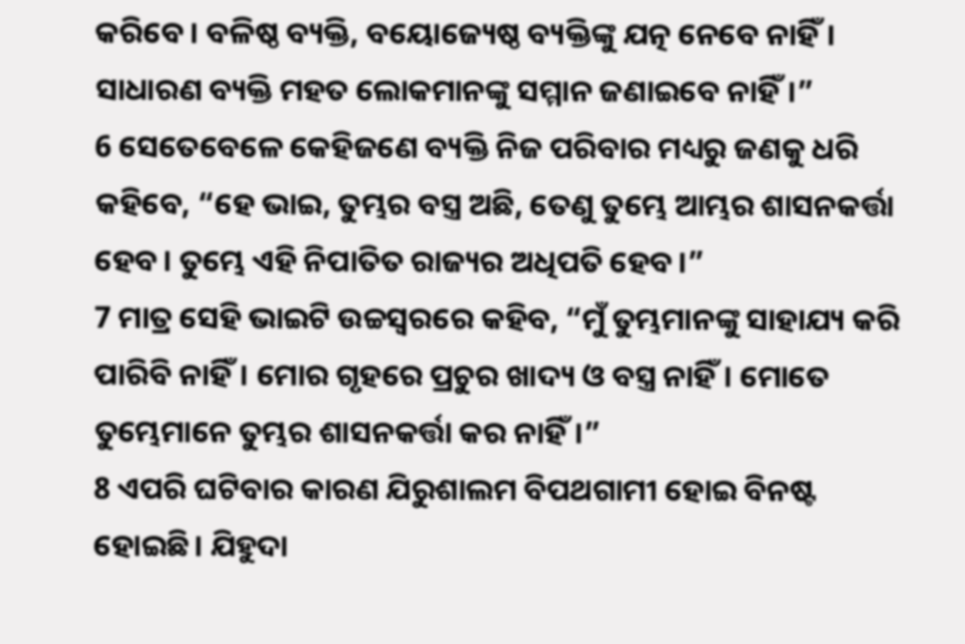କରିବେ। ବଳିଷ୍ଠ ବ୍ୟକ୍ତି, ବୟୋଜ୍ୟେଷ୍ଠ ବ୍ୟକ୍ତିଙ୍କୁ ଯତ୍ନ ନେବେ ନାହିଁ। ସାଧାରଣ ବ୍ୟକ୍ତି ମହତ ଲୋକମାନଙ୍କୁ ସମ୍ମାନ ଜଣାଇବେ ନାହିଁ।”
6 ସେତେବେଳେ କେହିଜଣେ ବ୍ୟକ୍ତି ନିଜ ପରିବାର ମଧ୍ୟରୁ ଜଣକୁ ଧରି କହିବେ, “ହେ ଭାଇ, ତୁମ୍ଭର ବସ୍ତ୍ର ଅଛି, ତେଣୁ ତୁମ୍ଭେ ଆମ୍ଭର ଶାସନକର୍ତ୍ତା ହେବ। ତୁମ୍ଭେ ଏହି ନିପାତିତ ରାଜ୍ୟର ଅଧିପତି ହେବ।”
7 ମାତ୍ର ସେହି ଭାଇଟି ଉଚ୍ଚସ୍ୱରରେ କହିବ, “ମୁଁ ତୁମ୍ଭମାନଙ୍କୁ ସାହାଯ୍ୟ କରି ପାରିବି ନାହିଁ। ମୋର ଗୃହରେ ପ୍ରଚୁର ଖାଦ୍ୟ ଓ ବସ୍ତ୍ର ନାହିଁ। ମୋତେ ତୁମ୍ଭେମାନେ ତୁମ୍ଭର ଶାସନକର୍ତ୍ତା କର ନାହିଁ।”
8 ଏପରି ଘଟିବାର କାରଣ ଯିରୁଶାଲମ ବିପଥଗାମୀ ହୋଇ ବିନଷ୍ଟ ହୋଇଛି। ଯିହୁଦା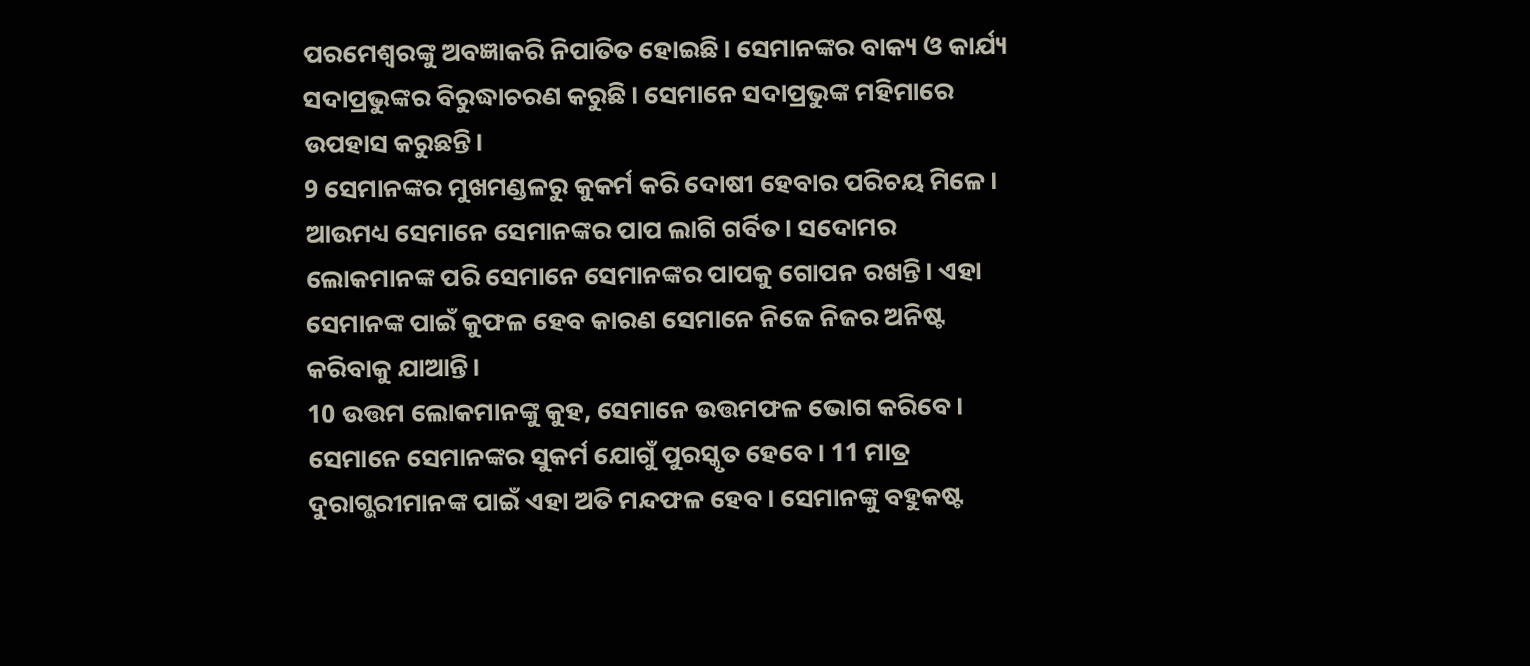ପରମେଶ୍ୱରଙ୍କୁ ଅବଜ୍ଞାକରି ନିପାତିତ ହୋଇଛି। ସେମାନଙ୍କର ବାକ୍ୟ ଓ କାର୍ଯ୍ୟ ସଦାପ୍ରଭୁଙ୍କର ବିରୁଦ୍ଧାଚରଣ କରୁଛି। ସେମାନେ ସଦାପ୍ରଭୁଙ୍କ ମହିମାରେ ଉପହାସ କରୁଛନ୍ତି।
9 ସେମାନଙ୍କର ମୁଖମଣ୍ଡଳରୁ କୁକର୍ମ କରି ଦୋଷୀ ହେବାର ପରିଚୟ ମିଳେ। ଆଉମଧ୍ୟ ସେମାନେ ସେମାନଙ୍କର ପାପ ଲାଗି ଗର୍ବିତ। ସଦୋମର ଲୋକମାନଙ୍କ ପରି ସେମାନେ ସେମାନଙ୍କର ପାପକୁ ଗୋପନ ରଖନ୍ତି। ଏହା ସେମାନଙ୍କ ପାଇଁ କୁଫଳ ହେବ କାରଣ ସେମାନେ ନିଜେ ନିଜର ଅନିଷ୍ଟ କରିବାକୁ ଯାଆନ୍ତି।
10 ଉତ୍ତମ ଲୋକମାନଙ୍କୁ କୁହ, ସେମାନେ ଉତ୍ତମଫଳ ଭୋଗ କରିବେ। ସେମାନେ ସେମାନଙ୍କର ସୁକର୍ମ ଯୋଗୁଁ ପୁରସ୍କୃତ ହେବେ। 11 ମାତ୍ର ଦୁରାଗ୍ଭରୀମାନଙ୍କ ପାଇଁ ଏହା ଅତି ମନ୍ଦଫଳ ହେବ। ସେମାନଙ୍କୁ ବହୁକଷ୍ଟ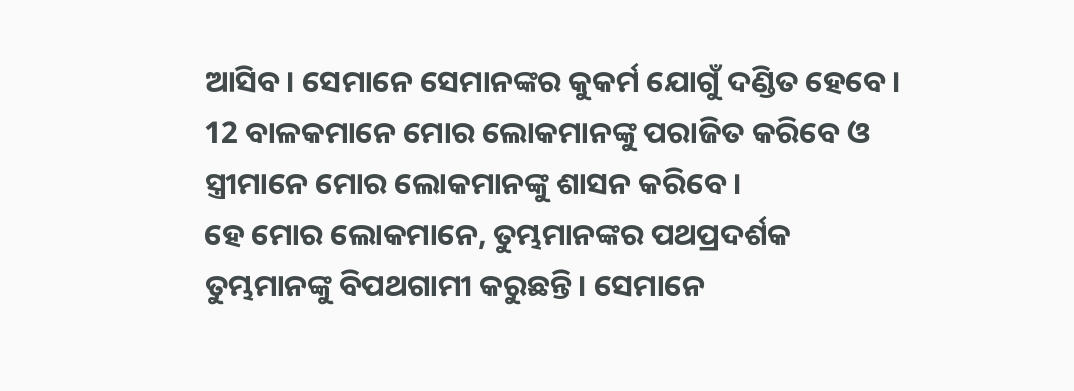ଆସିବ। ସେମାନେ ସେମାନଙ୍କର କୁକର୍ମ ଯୋଗୁଁ ଦଣ୍ଡିତ ହେବେ। 12 ବାଳକମାନେ ମୋର ଲୋକମାନଙ୍କୁ ପରାଜିତ କରିବେ ଓ ସ୍ତ୍ରୀମାନେ ମୋର ଲୋକମାନଙ୍କୁ ଶାସନ କରିବେ।
ହେ ମୋର ଲୋକମାନେ, ତୁମ୍ଭମାନଙ୍କର ପଥପ୍ରଦର୍ଶକ ତୁମ୍ଭମାନଙ୍କୁ ବିପଥଗାମୀ କରୁଛନ୍ତି। ସେମାନେ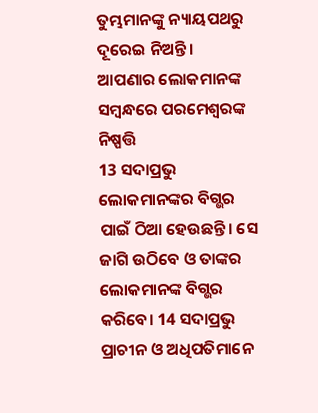ତୁମ୍ଭମାନଙ୍କୁ ନ୍ୟାୟପଥରୁ ଦୂରେଇ ନିଅନ୍ତି।
ଆପଣାର ଲୋକମାନଙ୍କ ସମ୍ବନ୍ଧରେ ପରମେଶ୍ୱରଙ୍କ ନିଷ୍ପତ୍ତି
13 ସଦାପ୍ରଭୁ ଲୋକମାନଙ୍କର ବିଗ୍ଭର ପାଇଁ ଠିଆ ହେଉଛନ୍ତି। ସେ ଜାଗି ଉଠିବେ ଓ ତାଙ୍କର ଲୋକମାନଙ୍କ ବିଗ୍ଭର କରିବେ। 14 ସଦାପ୍ରଭୁ ପ୍ରାଚୀନ ଓ ଅଧିପତିମାନେ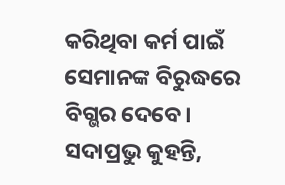କରିଥିବା କର୍ମ ପାଇଁ ସେମାନଙ୍କ ବିରୁଦ୍ଧରେ ବିଗ୍ଭର ଦେବେ।
ସଦାପ୍ରଭୁ କୁହନ୍ତି,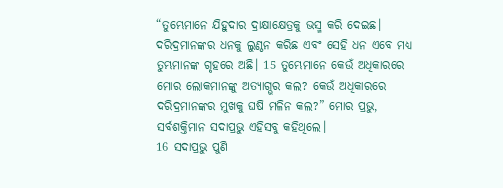“ତୁମ୍ଭେମାନେ ଯିହୁଦାର ଦ୍ରାକ୍ଷାକ୍ଷେତ୍ରକୁ ଭସ୍ମ କରି ଦେଇଛ। ଦରିଦ୍ରମାନଙ୍କର ଧନକୁ ଲୁଣ୍ଠନ କରିଛ ଏବଂ ସେହି ଧନ ଏବେ ମଧ୍ୟ ତୁମ୍ଭମାନଙ୍କ ଗୃହରେ ଅଛି। 15 ତୁମ୍ଭେମାନେ କେଉଁ ଅଧିକାରରେ ମୋର ଲୋକମାନଙ୍କୁ ଅତ୍ୟାଗ୍ଭର କଲ? କେଉଁ ଅଧିକାରରେ ଦରିଦ୍ରମାନଙ୍କର ମୁଖକୁ ଘଷି ମଳିନ କଲ?” ମୋର ପ୍ରଭୁ, ସର୍ବଶକ୍ତିମାନ ସଦାପ୍ରଭୁ ଏହିସବୁ କହିଥିଲେ।
16 ସଦାପ୍ରଭୁ ପୁଣି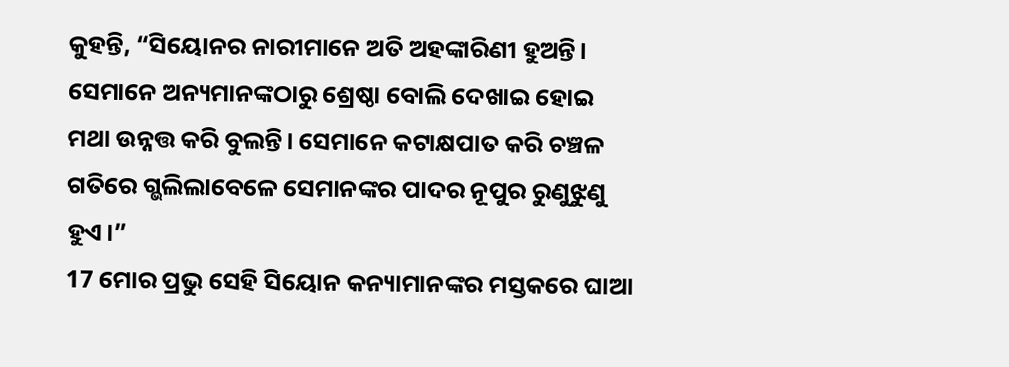କୁହନ୍ତି, “ସିୟୋନର ନାରୀମାନେ ଅତି ଅହଙ୍କାରିଣୀ ହୁଅନ୍ତି। ସେମାନେ ଅନ୍ୟମାନଙ୍କଠାରୁ ଶ୍ରେଷ୍ଠା ବୋଲି ଦେଖାଇ ହୋଇ ମଥା ଉନ୍ନତ୍ତ କରି ବୁଲନ୍ତି। ସେମାନେ କଟାକ୍ଷପାତ କରି ଚଞ୍ଚଳ ଗତିରେ ଗ୍ଭଲିଲାବେଳେ ସେମାନଙ୍କର ପାଦର ନୂପୁର ରୁଣୁଝୁଣୁ ହୁଏ।”
17 ମୋର ପ୍ରଭୁ ସେହି ସିୟୋନ କନ୍ୟାମାନଙ୍କର ମସ୍ତକରେ ଘାଆ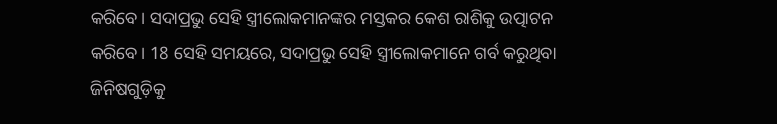କରିବେ। ସଦାପ୍ରଭୁ ସେହି ସ୍ତ୍ରୀଲୋକମାନଙ୍କର ମସ୍ତକର କେଶ ରାଶିକୁ ଉତ୍ପାଟନ କରିବେ। 18 ସେହି ସମୟରେ, ସଦାପ୍ରଭୁ ସେହି ସ୍ତ୍ରୀଲୋକମାନେ ଗର୍ବ କରୁଥିବା ଜିନିଷଗୁଡ଼ିକୁ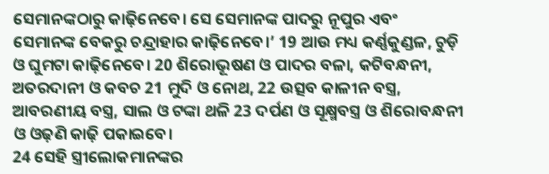ସେମାନଙ୍କଠାରୁ କାଢ଼ିନେବେ। ସେ ସେମାନଙ୍କ ପାଦରୁ ନୂପୁର ଏବଂ ସେମାନଙ୍କ ବେକରୁ ଚନ୍ଦ୍ରାହାର କାଢ଼ିନେବେ।’ 19 ଆଉ ମଧ୍ୟ କର୍ଣ୍ଣକୁଣ୍ଡଳ, ଚୁଡ଼ି ଓ ଘୁମଟା କାଢ଼ିନେବେ। 20 ଶିରୋଭୂଷଣ ଓ ପାଦର ବଳା, କଟିବନ୍ଧନୀ, ଅତରଦାନୀ ଓ କବଚ 21 ମୁଦି ଓ ନୋଥ, 22 ଉତ୍ସବ କାଳୀନ ବସ୍ତ୍ର, ଆବରଣୀୟ ବସ୍ତ୍ର, ସାଲ ଓ ଟଙ୍କା ଥଳି 23 ଦର୍ପଣ ଓ ସୂକ୍ଷ୍ମବସ୍ତ୍ର ଓ ଶିରୋବନ୍ଧନୀ ଓ ଓଢ଼ଣି କାଢ଼ି ପକାଇବେ।
24 ସେହି ସ୍ତ୍ରୀଲୋକମାନଙ୍କର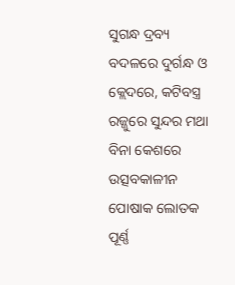ସୁଗନ୍ଧ ଦ୍ରବ୍ୟ ବଦଳରେ ଦୁର୍ଗନ୍ଧ ଓ କ୍ଲେଦରେ, କଟିବସ୍ତ୍ର ରଜ୍ଜୁରେ ସୁନ୍ଦର ମଥା ବିନା କେଶରେ ଉତ୍ସବକାଳୀନ ପୋଷାକ ଲୋତକ ପୂର୍ଣ୍ଣ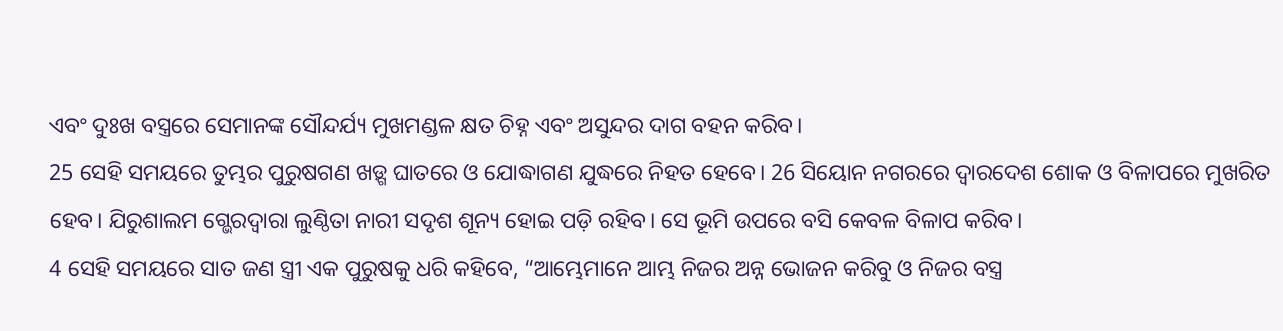ଏବଂ ଦୁଃଖ ବସ୍ତ୍ରରେ ସେମାନଙ୍କ ସୌନ୍ଦର୍ଯ୍ୟ ମୁଖମଣ୍ଡଳ କ୍ଷତ ଚିହ୍ନ ଏବଂ ଅସୁନ୍ଦର ଦାଗ ବହନ କରିବ।
25 ସେହି ସମୟରେ ତୁମ୍ଭର ପୁରୁଷଗଣ ଖଡ଼୍ଗ ଘାତରେ ଓ ଯୋଦ୍ଧାଗଣ ଯୁଦ୍ଧରେ ନିହତ ହେବେ। 26 ସିୟୋନ ନଗରରେ ଦ୍ୱାରଦେଶ ଶୋକ ଓ ବିଳାପରେ ମୁଖରିତ ହେବ। ଯିରୁଶାଲମ ଗ୍ଭେରଦ୍ୱାରା ଲୁଣ୍ଠିତା ନାରୀ ସଦୃଶ ଶୂନ୍ୟ ହୋଇ ପଡ଼ି ରହିବ। ସେ ଭୂମି ଉପରେ ବସି କେବଳ ବିଳାପ କରିବ।
4 ସେହି ସମୟରେ ସାତ ଜଣ ସ୍ତ୍ରୀ ଏକ ପୁରୁଷକୁ ଧରି କହିବେ, “ଆମ୍ଭେମାନେ ଆମ୍ଭ ନିଜର ଅନ୍ନ ଭୋଜନ କରିବୁ ଓ ନିଜର ବସ୍ତ୍ର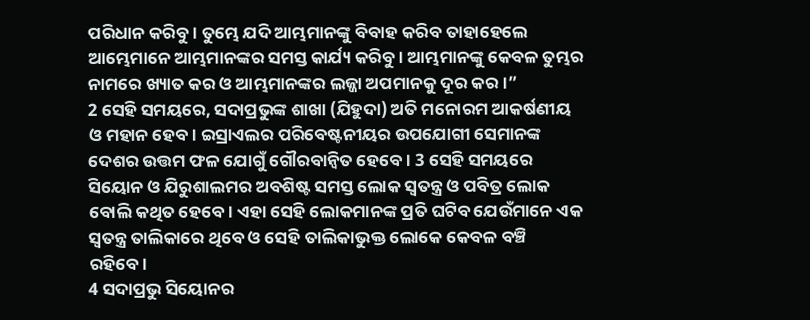ପରିଧାନ କରିବୁ। ତୁମ୍ଭେ ଯଦି ଆମ୍ଭମାନଙ୍କୁ ବିବାହ କରିବ ତାହାହେଲେ ଆମ୍ଭେମାନେ ଆମ୍ଭମାନଙ୍କର ସମସ୍ତ କାର୍ଯ୍ୟ କରିବୁ। ଆମ୍ଭମାନଙ୍କୁ କେବଳ ତୁମ୍ଭର ନାମରେ ଖ୍ୟାତ କର ଓ ଆମ୍ଭମାନଙ୍କର ଲଜ୍ଜା ଅପମାନକୁ ଦୂର କର।”
2 ସେହି ସମୟରେ, ସଦାପ୍ରଭୁଙ୍କ ଶାଖା (ଯିହୁଦା) ଅତି ମନୋରମ ଆକର୍ଷଣୀୟ ଓ ମହାନ ହେବ। ଇସ୍ରାଏଲର ପରିବେଷ୍ଟନୀୟର ଉପଯୋଗୀ ସେମାନଙ୍କ ଦେଶର ଉତ୍ତମ ଫଳ ଯୋଗୁଁ ଗୌରବାନ୍ୱିତ ହେବେ। 3 ସେହି ସମୟରେ ସିୟୋନ ଓ ଯିରୁଶାଲମର ଅବଶିଷ୍ଟ ସମସ୍ତ ଲୋକ ସ୍ୱତନ୍ତ୍ର ଓ ପବିତ୍ର ଲୋକ ବୋଲି କଥିତ ହେବେ। ଏହା ସେହି ଲୋକମାନଙ୍କ ପ୍ରତି ଘଟିବ ଯେଉଁମାନେ ଏକ ସ୍ୱତନ୍ତ୍ର ତାଲିକାରେ ଥିବେ ଓ ସେହି ତାଲିକାଭୁକ୍ତ ଲୋକେ କେବଳ ବଞ୍ଚି ରହିବେ।
4 ସଦାପ୍ରଭୁ ସିୟୋନର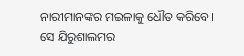ନାରୀମାନଙ୍କର ମଇଳାକୁ ଧୌତ କରିବେ। ସେ ଯିରୁଶାଲମର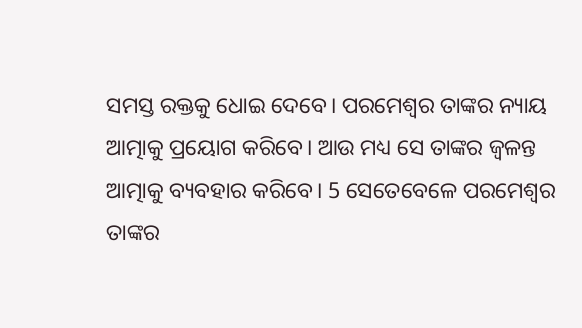ସମସ୍ତ ରକ୍ତକୁ ଧୋଇ ଦେବେ। ପରମେଶ୍ୱର ତାଙ୍କର ନ୍ୟାୟ ଆତ୍ମାକୁ ପ୍ରୟୋଗ କରିବେ। ଆଉ ମଧ୍ୟ ସେ ତାଙ୍କର ଜ୍ୱଳନ୍ତ ଆତ୍ମାକୁ ବ୍ୟବହାର କରିବେ। 5 ସେତେବେଳେ ପରମେଶ୍ୱର ତାଙ୍କର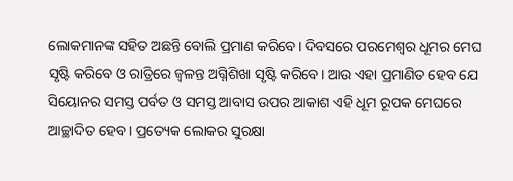ଲୋକମାନଙ୍କ ସହିତ ଅଛନ୍ତି ବୋଲି ପ୍ରମାଣ କରିବେ। ଦିବସରେ ପରମେଶ୍ୱର ଧୂମର ମେଘ ସୃଷ୍ଟି କରିବେ ଓ ରାତ୍ରିରେ ଜ୍ୱଳନ୍ତ ଅଗ୍ନିଶିଖା ସୃଷ୍ଟି କରିବେ। ଆଉ ଏହା ପ୍ରମାଣିତ ହେବ ଯେ ସିୟୋନର ସମସ୍ତ ପର୍ବତ ଓ ସମସ୍ତ ଆବାସ ଉପର ଆକାଶ ଏହି ଧୂମ ରୂପକ ମେଘରେ ଆଚ୍ଛାଦିତ ହେବ। ପ୍ରତ୍ୟେକ ଲୋକର ସୁରକ୍ଷା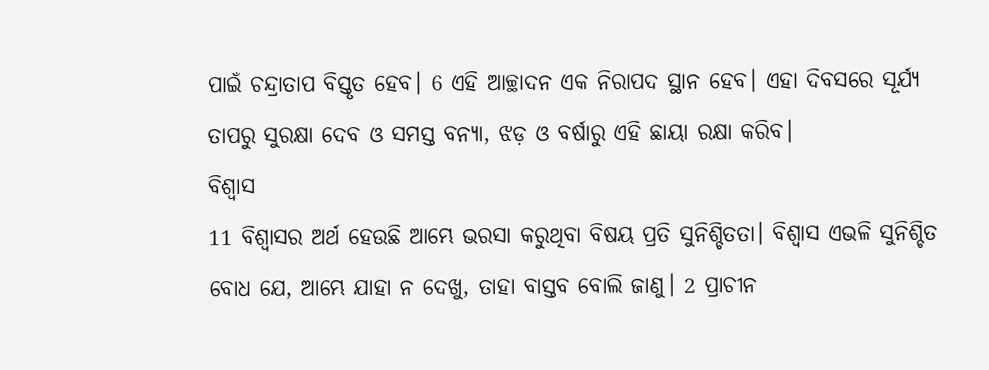ପାଇଁ ଚନ୍ଦ୍ରାତାପ ବିସ୍ତୃତ ହେବ। 6 ଏହି ଆଚ୍ଛାଦନ ଏକ ନିରାପଦ ସ୍ଥାନ ହେବ। ଏହା ଦିବସରେ ସୂର୍ଯ୍ୟ ତାପରୁ ସୁରକ୍ଷା ଦେବ ଓ ସମସ୍ତ ବନ୍ୟା, ଝଡ଼ ଓ ବର୍ଷାରୁ ଏହି ଛାୟା ରକ୍ଷା କରିବ।
ବିଶ୍ୱାସ
11 ବିଶ୍ୱାସର ଅର୍ଥ ହେଉଛି ଆମ୍ଭେ ଭରସା କରୁଥିବା ବିଷୟ ପ୍ରତି ସୁନିଶ୍ଚିତତା। ବିଶ୍ୱାସ ଏଭଳି ସୁନିଶ୍ଚିତ ବୋଧ ଯେ, ଆମ୍ଭେ ଯାହା ନ ଦେଖୁ, ତାହା ବାସ୍ତବ ବୋଲି ଜାଣୁ। 2 ପ୍ରାଚୀନ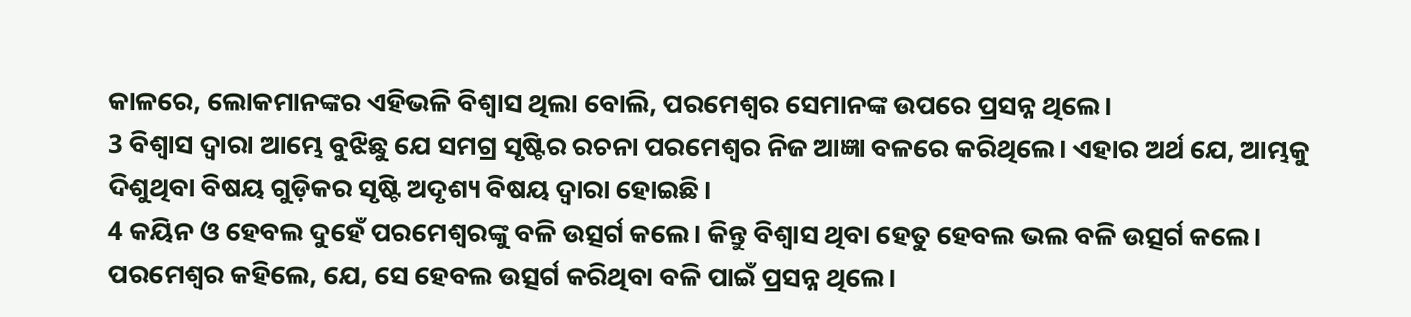କାଳରେ, ଲୋକମାନଙ୍କର ଏହିଭଳି ବିଶ୍ୱାସ ଥିଲା ବୋଲି, ପରମେଶ୍ୱର ସେମାନଙ୍କ ଉପରେ ପ୍ରସନ୍ନ ଥିଲେ।
3 ବିଶ୍ୱାସ ଦ୍ୱାରା ଆମ୍ଭେ ବୁଝିଛୁ ଯେ ସମଗ୍ର ସୃଷ୍ଟିର ରଚନା ପରମେଶ୍ୱର ନିଜ ଆଜ୍ଞା ବଳରେ କରିଥିଲେ। ଏହାର ଅର୍ଥ ଯେ, ଆମ୍ଭକୁ ଦିଶୁଥିବା ବିଷୟ ଗୁଡ଼ିକର ସୃଷ୍ଟି ଅଦୃଶ୍ୟ ବିଷୟ ଦ୍ୱାରା ହୋଇଛି।
4 କୟିନ ଓ ହେବଲ ଦୁହେଁ ପରମେଶ୍ୱରଙ୍କୁ ବଳି ଉତ୍ସର୍ଗ କଲେ। କିନ୍ତୁ ବିଶ୍ୱାସ ଥିବା ହେତୁ ହେବଲ ଭଲ ବଳି ଉତ୍ସର୍ଗ କଲେ। ପରମେଶ୍ୱର କହିଲେ, ଯେ, ସେ ହେବଲ ଉତ୍ସର୍ଗ କରିଥିବା ବଳି ପାଇଁ ପ୍ରସନ୍ନ ଥିଲେ।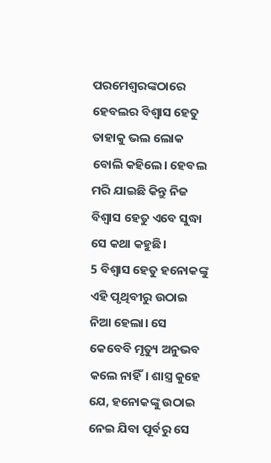ପରମେଶ୍ୱରଙ୍କଠାରେ ହେବଲର ବିଶ୍ୱାସ ହେତୁ ତାହାକୁ ଭଲ ଲୋକ ବୋଲି କହିଲେ। ହେବଲ ମରି ଯାଇଛି କିନ୍ତୁ ନିଜ ବିଶ୍ୱାସ ହେତୁ ଏବେ ସୁଦ୍ଧା ସେ କଥା କହୁଛି।
5 ବିଶ୍ୱାସ ହେତୁ ହନୋକଙ୍କୁ ଏହି ପୃଥିବୀରୁ ଉଠାଇ ନିଆ ହେଲା। ସେ କେବେବି ମୃତ୍ୟୁ ଅନୁଭବ କଲେ ନାହିଁ। ଶାସ୍ତ୍ର କୁହେ ଯେ, ହନୋକଙ୍କୁ ଉଠାଇ ନେଇ ଯିବା ପୂର୍ବରୁ ସେ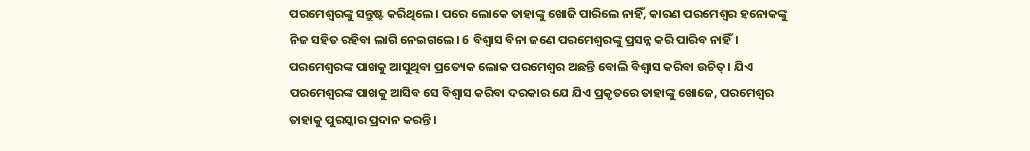ପରମେଶ୍ୱରଙ୍କୁ ସନ୍ତୁଷ୍ଟ କରିଥିଲେ। ପରେ ଲୋକେ ତାହାଙ୍କୁ ଖୋଜି ପାରିଲେ ନାହିଁ, କାରଣ ପରମେଶ୍ୱର ହନୋକଙ୍କୁ ନିଜ ସହିତ ରହିବା ଲାଗି ନେଇଗଲେ। 6 ବିଶ୍ୱାସ ବିନା ଜଣେ ପରମେଶ୍ୱରଙ୍କୁ ପ୍ରସନ୍ନ କରି ପାରିବ ନାହିଁ। ପରମେଶ୍ୱରଙ୍କ ପାଖକୁ ଆସୁଥିବା ପ୍ରତ୍ୟେକ ଲୋକ ପରମେଶ୍ୱର ଅଛନ୍ତି ବୋଲି ବିଶ୍ୱାସ କରିବା ଉଚିତ୍। ଯିଏ ପରମେଶ୍ୱରଙ୍କ ପାଖକୁ ଆସିବ ସେ ବିଶ୍ୱାସ କରିବା ଦରକାର ଯେ ଯିଏ ପ୍ରକୃତରେ ତାହାଙ୍କୁ ଖୋଜେ, ପରମେଶ୍ୱର ତାହାକୁ ପୁରସ୍କାର ପ୍ରଦାନ କରନ୍ତି।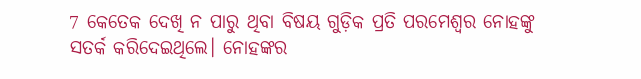7 କେତେକ ଦେଖି ନ ପାରୁ ଥିବା ବିଷୟ ଗୁଡ଼ିକ ପ୍ରତି ପରମେଶ୍ୱର ନୋହଙ୍କୁ ସତର୍କ କରିଦେଇଥିଲେ। ନୋହଙ୍କର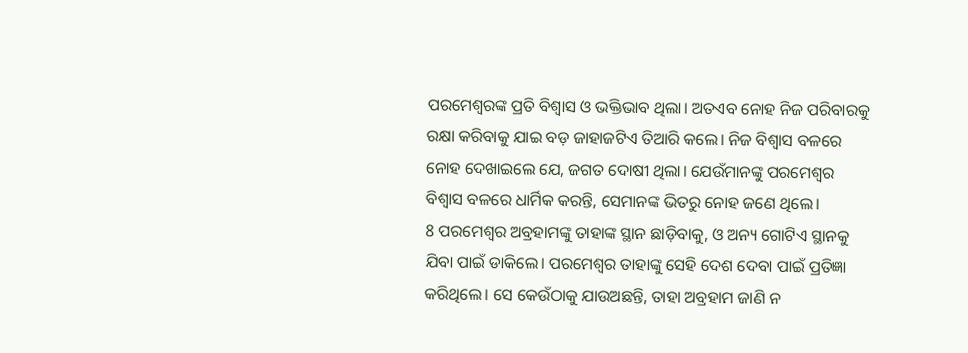ପରମେଶ୍ୱରଙ୍କ ପ୍ରତି ବିଶ୍ୱାସ ଓ ଭକ୍ତିଭାବ ଥିଲା। ଅତଏବ ନୋହ ନିଜ ପରିବାରକୁ ରକ୍ଷା କରିବାକୁ ଯାଇ ବଡ଼ ଜାହାଜଟିଏ ତିଆରି କଲେ। ନିଜ ବିଶ୍ୱାସ ବଳରେ ନୋହ ଦେଖାଇଲେ ଯେ, ଜଗତ ଦୋଷୀ ଥିଲା। ଯେଉଁମାନଙ୍କୁ ପରମେଶ୍ୱର ବିଶ୍ୱାସ ବଳରେ ଧାର୍ମିକ କରନ୍ତି, ସେମାନଙ୍କ ଭିତରୁ ନୋହ ଜଣେ ଥିଲେ।
8 ପରମେଶ୍ୱର ଅବ୍ରହାମଙ୍କୁ ତାହାଙ୍କ ସ୍ଥାନ ଛାଡ଼ିବାକୁ, ଓ ଅନ୍ୟ ଗୋଟିଏ ସ୍ଥାନକୁ ଯିବା ପାଇଁ ଡାକିଲେ। ପରମେଶ୍ୱର ତାହାଙ୍କୁ ସେହି ଦେଶ ଦେବା ପାଇଁ ପ୍ରତିଜ୍ଞା କରିଥିଲେ। ସେ କେଉଁଠାକୁ ଯାଉଅଛନ୍ତି, ତାହା ଅବ୍ରହାମ ଜାଣି ନ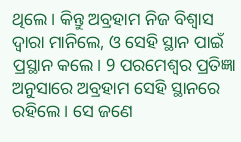ଥିଲେ। କିନ୍ତୁ ଅବ୍ରହାମ ନିଜ ବିଶ୍ୱାସ ଦ୍ୱାରା ମାନିଲେ, ଓ ସେହି ସ୍ଥାନ ପାଇଁ ପ୍ରସ୍ଥାନ କଲେ। 9 ପରମେଶ୍ୱର ପ୍ରତିଜ୍ଞା ଅନୁସାରେ ଅବ୍ରହାମ ସେହି ସ୍ଥାନରେ ରହିଲେ। ସେ ଜଣେ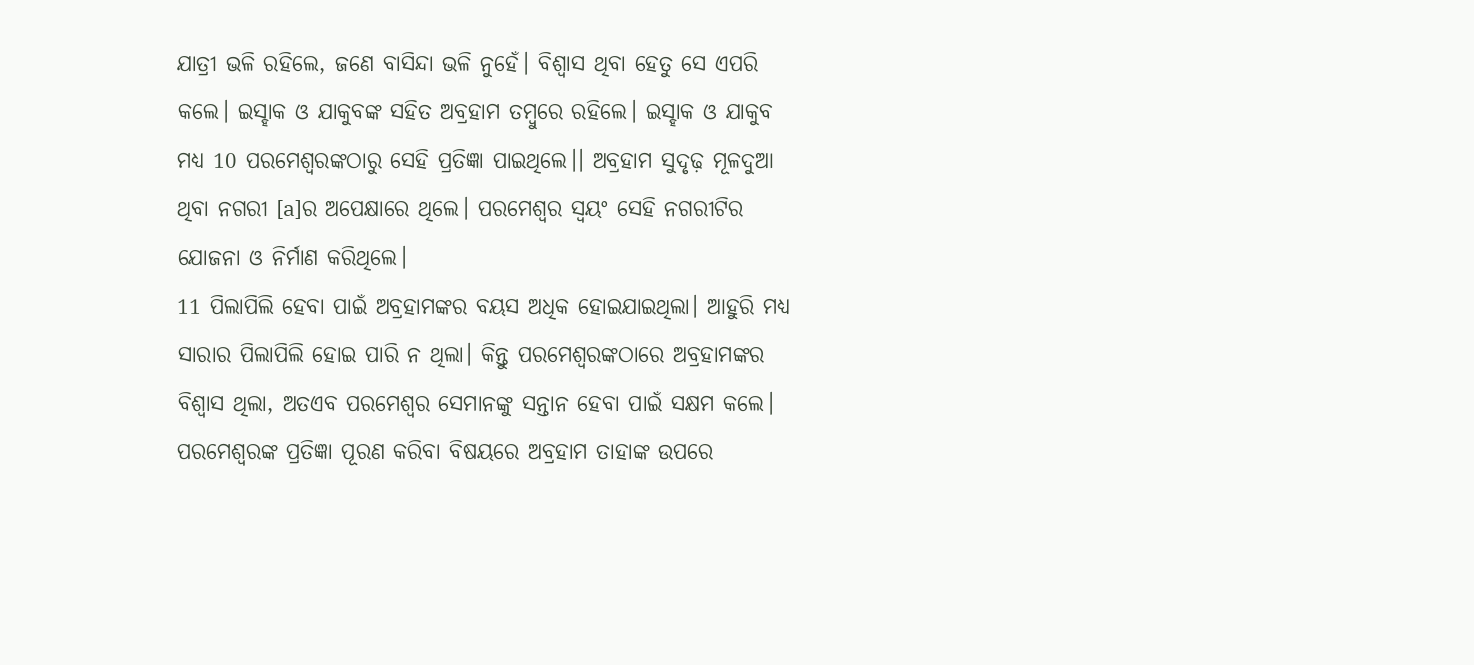ଯାତ୍ରୀ ଭଳି ରହିଲେ, ଜଣେ ବାସିନ୍ଦା ଭଳି ନୁହେଁ। ବିଶ୍ୱାସ ଥିବା ହେତୁ ସେ ଏପରି କଲେ। ଇସ୍ହାକ ଓ ଯାକୁବଙ୍କ ସହିତ ଅବ୍ରହାମ ତମ୍ବୁରେ ରହିଲେ। ଇସ୍ହାକ ଓ ଯାକୁବ ମଧ୍ୟ 10 ପରମେଶ୍ୱରଙ୍କଠାରୁ ସେହି ପ୍ରତିଜ୍ଞା ପାଇଥିଲେ।। ଅବ୍ରହାମ ସୁଦୃଢ଼ ମୂଳଦୁଆ ଥିବା ନଗରୀ [a]ର ଅପେକ୍ଷାରେ ଥିଲେ। ପରମେଶ୍ୱର ସ୍ୱୟଂ ସେହି ନଗରୀଟିର ଯୋଜନା ଓ ନିର୍ମାଣ କରିଥିଲେ।
11 ପିଲାପିଲି ହେବା ପାଇଁ ଅବ୍ରହାମଙ୍କର ବୟସ ଅଧିକ ହୋଇଯାଇଥିଲା। ଆହୁରି ମଧ୍ୟ ସାରାର ପିଲାପିଲି ହୋଇ ପାରି ନ ଥିଲା। କିନ୍ତୁ ପରମେଶ୍ୱରଙ୍କଠାରେ ଅବ୍ରହାମଙ୍କର ବିଶ୍ୱାସ ଥିଲା, ଅତଏବ ପରମେଶ୍ୱର ସେମାନଙ୍କୁ ସନ୍ତାନ ହେବା ପାଇଁ ସକ୍ଷମ କଲେ। ପରମେଶ୍ୱରଙ୍କ ପ୍ରତିଜ୍ଞା ପୂରଣ କରିବା ବିଷୟରେ ଅବ୍ରହାମ ତାହାଙ୍କ ଉପରେ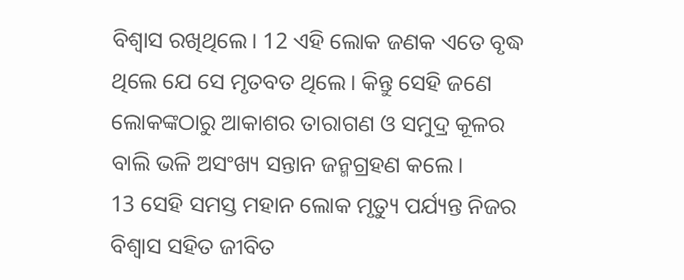ବିଶ୍ୱାସ ରଖିଥିଲେ। 12 ଏହି ଲୋକ ଜଣକ ଏତେ ବୃଦ୍ଧ ଥିଲେ ଯେ ସେ ମୃତବତ ଥିଲେ। କିନ୍ତୁ ସେହି ଜଣେ ଲୋକଙ୍କଠାରୁ ଆକାଶର ତାରାଗଣ ଓ ସମୁଦ୍ର କୂଳର ବାଲି ଭଳି ଅସଂଖ୍ୟ ସନ୍ତାନ ଜନ୍ମଗ୍ରହଣ କଲେ।
13 ସେହି ସମସ୍ତ ମହାନ ଲୋକ ମୃତ୍ୟୁ ପର୍ଯ୍ୟନ୍ତ ନିଜର ବିଶ୍ୱାସ ସହିତ ଜୀବିତ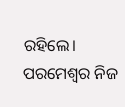ରହିଲେ। ପରମେଶ୍ୱର ନିଜ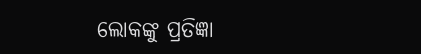ଲୋକଙ୍କୁ ପ୍ରତିଜ୍ଞା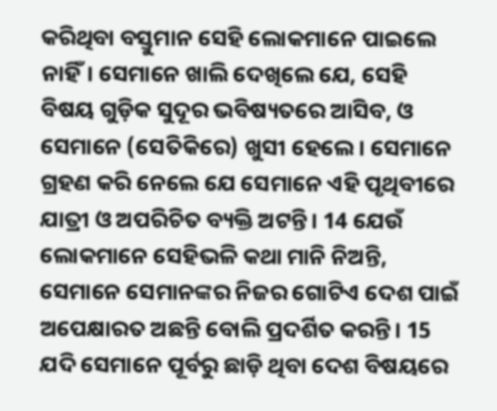କରିଥିବା ବସ୍ତୁମାନ ସେହି ଲୋକମାନେ ପାଇଲେ ନାହିଁ। ସେମାନେ ଖାଲି ଦେଖିଲେ ଯେ, ସେହି ବିଷୟ ଗୁଡ଼ିକ ସୁଦୂର ଭବିଷ୍ୟତରେ ଆସିବ, ଓ ସେମାନେ (ସେତିକିରେ) ଖୁସୀ ହେଲେ। ସେମାନେ ଗ୍ରହଣ କରି ନେଲେ ଯେ ସେମାନେ ଏହି ପୃଥିବୀରେ ଯାତ୍ରୀ ଓ ଅପରିଚିତ ବ୍ୟକ୍ତି ଅଟନ୍ତି। 14 ଯେଉଁ ଲୋକମାନେ ସେହିଭଳି କଥା ମାନି ନିଅନ୍ତି, ସେମାନେ ସେମାନଙ୍କର ନିଜର ଗୋଟିଏ ଦେଶ ପାଇଁ ଅପେକ୍ଷାରତ ଅଛନ୍ତି ବୋଲି ପ୍ରଦର୍ଶିତ କରନ୍ତି। 15 ଯଦି ସେମାନେ ପୂର୍ବରୁ ଛାଡ଼ି ଥିବା ଦେଶ ବିଷୟରେ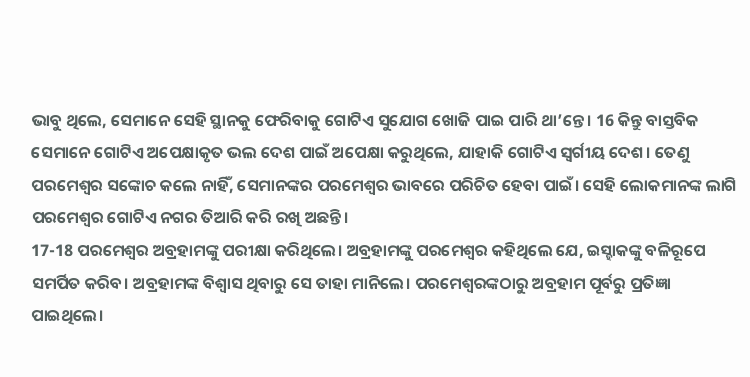ଭାବୁ ଥିଲେ, ସେମାନେ ସେହି ସ୍ଥାନକୁ ଫେରିବାକୁ ଗୋଟିଏ ସୁଯୋଗ ଖୋଜି ପାଇ ପାରି ଥା’ନ୍ତେ। 16 କିନ୍ତୁ ବାସ୍ତବିକ ସେମାନେ ଗୋଟିଏ ଅପେକ୍ଷାକୃତ ଭଲ ଦେଶ ପାଇଁ ଅପେକ୍ଷା କରୁଥିଲେ, ଯାହାକି ଗୋଟିଏ ସ୍ୱର୍ଗୀୟ ଦେଶ। ତେଣୁ ପରମେଶ୍ୱର ସଙ୍କୋଚ କଲେ ନାହିଁ, ସେମାନଙ୍କର ପରମେଶ୍ୱର ଭାବରେ ପରିଚିତ ହେବା ପାଇଁ। ସେହି ଲୋକମାନଙ୍କ ଲାଗି ପରମେଶ୍ୱର ଗୋଟିଏ ନଗର ତିଆରି କରି ରଖି ଅଛନ୍ତି।
17-18 ପରମେଶ୍ୱର ଅବ୍ରହାମଙ୍କୁ ପରୀକ୍ଷା କରିଥିଲେ। ଅବ୍ରହାମଙ୍କୁ ପରମେଶ୍ୱର କହିଥିଲେ ଯେ, ଇସ୍ହାକଙ୍କୁ ବଳିରୂପେ ସମର୍ପିତ କରିବ। ଅବ୍ରହାମଙ୍କ ବିଶ୍ୱାସ ଥିବାରୁ ସେ ତାହା ମାନିଲେ। ପରମେଶ୍ୱରଙ୍କଠାରୁ ଅବ୍ରହାମ ପୂର୍ବରୁ ପ୍ରତିଜ୍ଞା ପାଇଥିଲେ।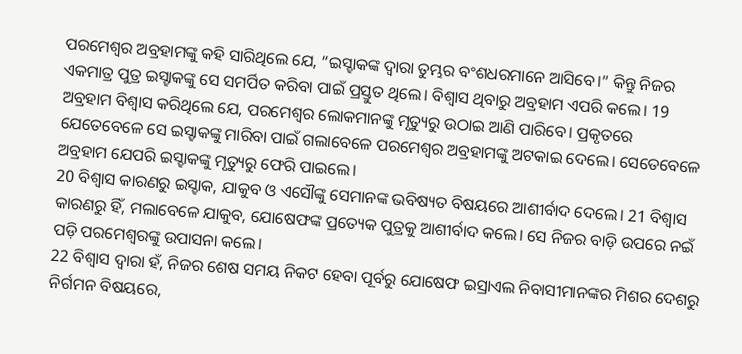ପରମେଶ୍ୱର ଅବ୍ରହାମଙ୍କୁ କହି ସାରିଥିଲେ ଯେ, “ଇସ୍ହାକଙ୍କ ଦ୍ୱାରା ତୁମ୍ଭର ବଂଶଧରମାନେ ଆସିବେ।” କିନ୍ତୁ ନିଜର ଏକମାତ୍ର ପୁତ୍ର ଇସ୍ହାକଙ୍କୁ ସେ ସମର୍ପିତ କରିବା ପାଇଁ ପ୍ରସ୍ତୁତ ଥିଲେ। ବିଶ୍ୱାସ ଥିବାରୁ ଅବ୍ରହାମ ଏପରି କଲେ। 19 ଅବ୍ରହାମ ବିଶ୍ୱାସ କରିଥିଲେ ଯେ, ପରମେଶ୍ୱର ଲୋକମାନଙ୍କୁ ମୃତ୍ୟୁରୁ ଉଠାଇ ଆଣି ପାରିବେ। ପ୍ରକୃତରେ ଯେତେବେଳେ ସେ ଇସ୍ହାକଙ୍କୁ ମାରିବା ପାଇଁ ଗଲାବେଳେ ପରମେଶ୍ୱର ଅବ୍ରହାମଙ୍କୁ ଅଟକାଇ ଦେଲେ। ସେତେବେଳେ ଅବ୍ରହାମ ଯେପରି ଇସ୍ହାକଙ୍କୁ ମୃତ୍ୟୁରୁ ଫେରି ପାଇଲେ।
20 ବିଶ୍ୱାସ କାରଣରୁ ଇସ୍ହାକ, ଯାକୁବ ଓ ଏସୌଙ୍କୁ ସେମାନଙ୍କ ଭବିଷ୍ୟତ ବିଷୟରେ ଆଶୀର୍ବାଦ ଦେଲେ। 21 ବିଶ୍ୱାସ କାରଣରୁ ହିଁ, ମଲାବେଳେ ଯାକୁବ, ଯୋଷେଫଙ୍କ ପ୍ରତ୍ୟେକ ପୁତ୍ରକୁ ଆଶୀର୍ବାଦ କଲେ। ସେ ନିଜର ବାଡ଼ି ଉପରେ ନଇଁ ପଡ଼ି ପରମେଶ୍ୱରଙ୍କୁ ଉପାସନା କଲେ।
22 ବିଶ୍ୱାସ ଦ୍ୱାରା ହଁ, ନିଜର ଶେଷ ସମୟ ନିକଟ ହେବା ପୂର୍ବରୁ ଯୋଷେଫ ଇସ୍ରାଏଲ ନିବାସୀମାନଙ୍କର ମିଶର ଦେଶରୁ ନିର୍ଗମନ ବିଷୟରେ,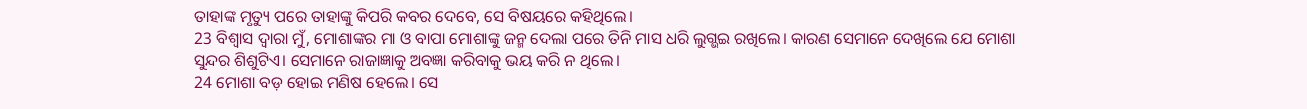ତାହାଙ୍କ ମୃତ୍ୟୁ ପରେ ତାହାଙ୍କୁ କିପରି କବର ଦେବେ, ସେ ବିଷୟରେ କହିଥିଲେ।
23 ବିଶ୍ୱାସ ଦ୍ୱାରା ମୁଁ, ମୋଶାଙ୍କର ମା ଓ ବାପା ମୋଶାଙ୍କୁ ଜନ୍ମ ଦେଲା ପରେ ତିନି ମାସ ଧରି ଲୁଗ୍ଭଇ ରଖିଲେ। କାରଣ ସେମାନେ ଦେଖିଲେ ଯେ ମୋଶା ସୁନ୍ଦର ଶିଶୁଟିଏ। ସେମାନେ ରାଜାଜ୍ଞାକୁ ଅବଜ୍ଞା କରିବାକୁ ଭୟ କରି ନ ଥିଲେ।
24 ମୋଶା ବଡ଼ ହୋଇ ମଣିଷ ହେଲେ। ସେ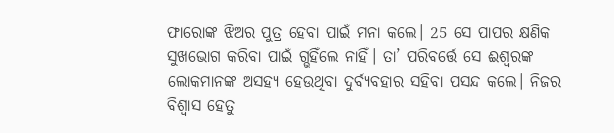ଫାରୋଙ୍କ ଝିଅର ପୁତ୍ର ହେବା ପାଇଁ ମନା କଲେ। 25 ସେ ପାପର କ୍ଷଣିକ ସୁଖଭୋଗ କରିବା ପାଇଁ ଗ୍ଭହିଁଲେ ନାହିଁ। ତା’ ପରିବର୍ତ୍ତେ ସେ ଈଶ୍ୱରଙ୍କ ଲୋକମାନଙ୍କ ଅସହ୍ୟ ହେଉଥିବା ଦୁର୍ବ୍ୟବହାର ସହିବା ପସନ୍ଦ କଲେ। ନିଜର ବିଶ୍ୱାସ ହେତୁ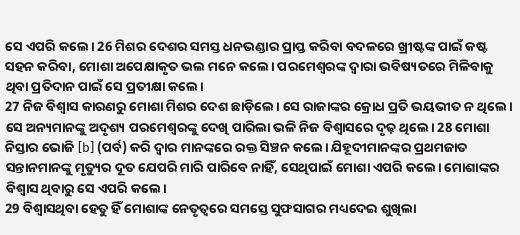ସେ ଏପରି କଲେ। 26 ମିଶର ଦେଶର ସମସ୍ତ ଧନଭଣ୍ଡାର ପ୍ରାପ୍ତ କରିବା ବଦଳରେ ଖ୍ରୀଷ୍ଟଙ୍କ ପାଇଁ କଷ୍ଟ ସହନ କରିବା, ମୋଶା ଅପେକ୍ଷାକୃତ ଭଲ ମନେ କଲେ। ପରମେଶ୍ୱରଙ୍କ ଦ୍ୱାରା ଭବିଷ୍ୟତରେ ମିଳିବାକୁ ଥିବା ପ୍ରତିଦାନ ପାଇଁ ସେ ପ୍ରତୀକ୍ଷା କଲେ।
27 ନିଜ ବିଶ୍ୱାସ କାରଣରୁ ମୋଶା ମିଶର ଦେଶ ଛାଡ଼ିଲେ। ସେ ରାଜାଙ୍କର କ୍ରୋଧ ପ୍ରତି ଭୟଭୀତ ନ ଥିଲେ। ସେ ଅନ୍ୟମାନଙ୍କୁ ଅଦୃଶ୍ୟ ପରମେଶ୍ୱରଙ୍କୁ ଦେଖି ପାରିଲା ଭଳି ନିଜ ବିଶ୍ୱାସରେ ଦୃଢ଼ ଥିଲେ। 28 ମୋଶା ନିସ୍ତାର ଭୋଜି [b] (ପର୍ବ) କରି ଦ୍ୱାର ମାନଙ୍କରେ ରକ୍ତ ସିଞ୍ଚନ କଲେ। ଯିହୂଦୀମାନଙ୍କର ପ୍ରଥମଜାତ ସନ୍ତାନମାନଙ୍କୁ ମୃତ୍ୟୁର ଦୂତ ଯେପରି ମାରି ପାରିବେ ନାହିଁ, ସେଥିପାଇଁ ମୋଶା ଏପରି କଲେ। ମୋଶାଙ୍କର ବିଶ୍ୱାସ ଥିବାରୁ ସେ ଏପରି କଲେ।
29 ବିଶ୍ୱାସଥିବା ହେତୁ ହିଁ ମୋଶାଙ୍କ ନେତୃତ୍ୱରେ ସମସ୍ତେ ସୁଫସାଗର ମଧ୍ୟଦେଇ ଶୁଖିଲା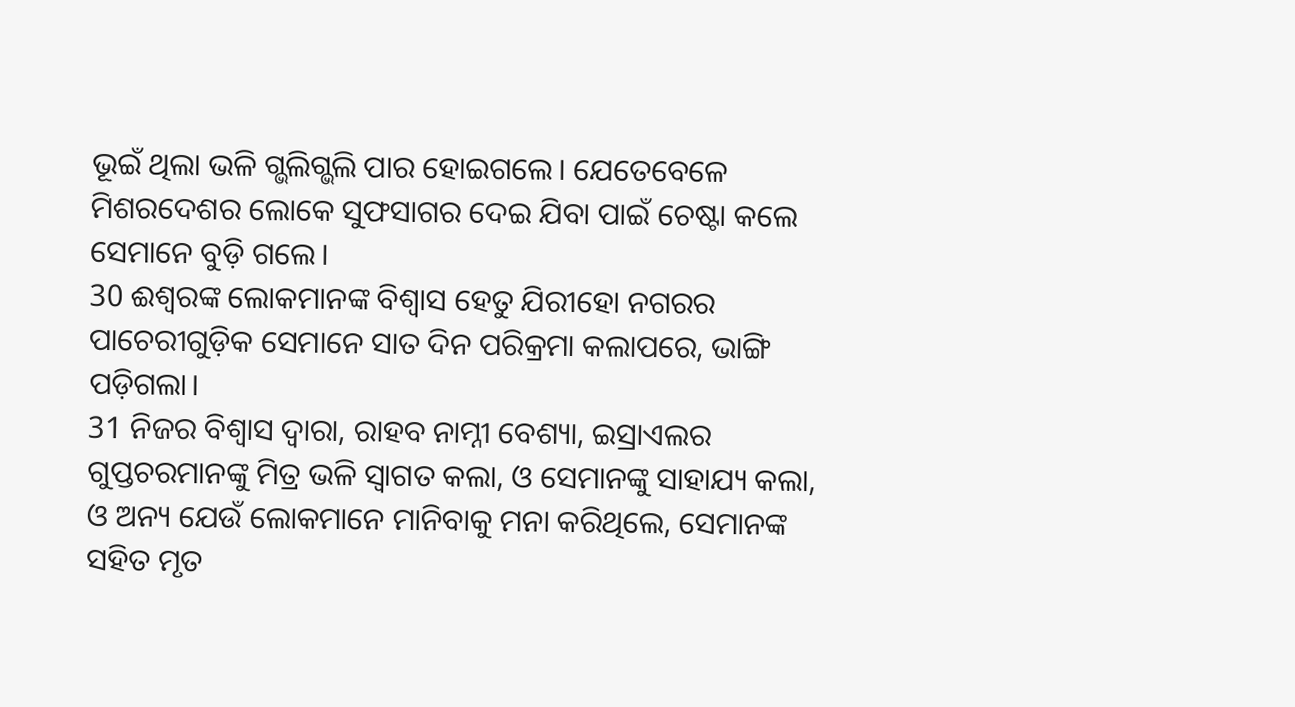ଭୂଇଁ ଥିଲା ଭଳି ଗ୍ଭଲିଗ୍ଭଲି ପାର ହୋଇଗଲେ। ଯେତେବେଳେ ମିଶରଦେଶର ଲୋକେ ସୁଫସାଗର ଦେଇ ଯିବା ପାଇଁ ଚେଷ୍ଟା କଲେ ସେମାନେ ବୁଡ଼ି ଗଲେ।
30 ଈଶ୍ୱରଙ୍କ ଲୋକମାନଙ୍କ ବିଶ୍ୱାସ ହେତୁ ଯିରୀହୋ ନଗରର ପାଚେରୀଗୁଡ଼ିକ ସେମାନେ ସାତ ଦିନ ପରିକ୍ରମା କଲାପରେ, ଭାଙ୍ଗି ପଡ଼ିଗଲା।
31 ନିଜର ବିଶ୍ୱାସ ଦ୍ୱାରା, ରାହବ ନାମ୍ନୀ ବେଶ୍ୟା, ଇସ୍ରାଏଲର ଗୁପ୍ତଚରମାନଙ୍କୁ ମିତ୍ର ଭଳି ସ୍ୱାଗତ କଲା, ଓ ସେମାନଙ୍କୁ ସାହାଯ୍ୟ କଲା, ଓ ଅନ୍ୟ ଯେଉଁ ଲୋକମାନେ ମାନିବାକୁ ମନା କରିଥିଲେ, ସେମାନଙ୍କ ସହିତ ମୃତ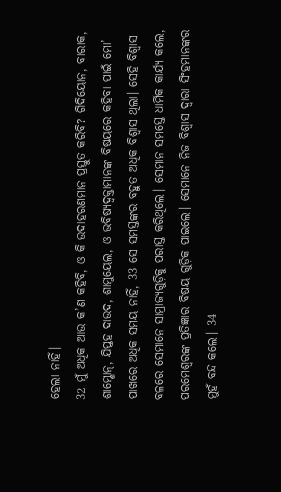ହେଲା ନାହିଁ।
32 ମୁଁ ଅଧିକ ଆଉ କ’ଣ କହିବି, ଓ କି ଉଦାହରଣମାନ ପ୍ରସ୍ତୁତ କରିବି? ଗିଦିୟୋନ, ବାରାକ, ଶାମ୍ଶୋନ୍, ଯିପ୍ତହ ଦାଉଦ, ଶାମୁୟେଲ, ଓ ଭବିଷ୍ୟଦ୍ବକ୍ତାମାନଙ୍କ ବିଷୟରେ କହିବା ପାଇଁ ମୋ’ ପାଖରେ ଅଧିକ ସମୟ ନାହିଁ, 33 ସେ ସମସ୍ତଙ୍କର ବହୁତ ଅଧିକ ବିଶ୍ୱାସ ଥିଲା। ସେହି ବିଶ୍ୱାସ ବଳରେ ସେମାନେ ସାମ୍ରାଜ୍ୟଗୁଡ଼ିକୁ ପରାସ୍ତ କରିଥିଲେ। ସେମାନ ସମସ୍ତେ ଧାର୍ମିକ କାର୍ଯ୍ୟ କଲେ, ପରମେଶ୍ୱରଙ୍କ ପ୍ରତିଜ୍ଞାର ବିଷୟ ଗୁଡ଼ିକ ପାଇଲେ। ସେମାନେ ନିଜ ବିଶ୍ୱାସ ଦ୍ୱାରା ସିଂହମାନଙ୍କର ମୁହଁ ବନ୍ଦ କଲେ। 34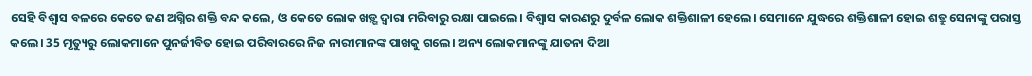ସେହି ବିଶ୍ୱାସ ବଳରେ କେତେ ଜଣ ଅଗ୍ନିର ଶକ୍ତି ବନ୍ଦ କଲେ, ଓ କେତେ ଲୋକ ଖଡ଼୍ଗ ଦ୍ୱାରା ମରିବାରୁ ରକ୍ଷା ପାଇଲେ। ବିଶ୍ୱାସ କାରଣରୁ ଦୁର୍ବଳ ଲୋକ ଶକ୍ତିଶାଳୀ ହେଲେ। ସେମାନେ ଯୁଦ୍ଧରେ ଶକ୍ତିଶାଳୀ ହୋଇ ଶତ୍ରୁ ସେନାଙ୍କୁ ପରାସ୍ତ କଲେ। 35 ମୃତ୍ୟୁରୁ ଲୋକମାନେ ପୁନର୍ଜୀବିତ ହୋଇ ପରିବାରରେ ନିଜ ନାରୀମାନଙ୍କ ପାଖକୁ ଗଲେ। ଅନ୍ୟ ଲୋକମାନଙ୍କୁ ଯାତନା ଦିଆ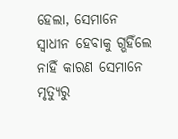ହେଲା, ସେମାନେ ସ୍ୱାଧୀନ ହେବାକୁ ଗ୍ଭହିଁଲେ ନାହିଁ କାରଣ ସେମାନେ ମୃତ୍ୟୁରୁ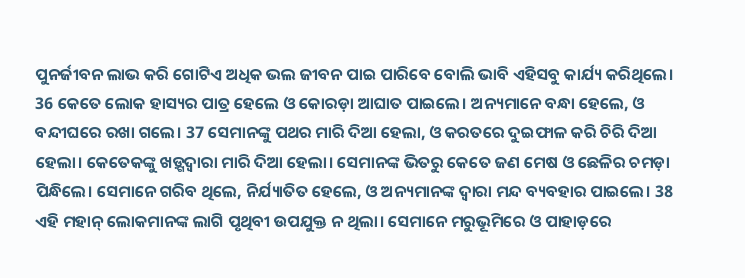ପୁନର୍ଜୀବନ ଲାଭ କରି ଗୋଟିଏ ଅଧିକ ଭଲ ଜୀବନ ପାଇ ପାରିବେ ବୋଲି ଭାବି ଏହିସବୁ କାର୍ଯ୍ୟ କରିଥିଲେ। 36 କେତେ ଲୋକ ହାସ୍ୟର ପାତ୍ର ହେଲେ ଓ କୋରଡ଼ା ଆଘାତ ପାଇଲେ। ଅନ୍ୟମାନେ ବନ୍ଧା ହେଲେ, ଓ ବନ୍ଦୀଘରେ ରଖା ଗଲେ। 37 ସେମାନଙ୍କୁ ପଥର ମାରି ଦିଆ ହେଲା, ଓ କରତରେ ଦୁଇଫାଳ କରି ଚିରି ଦିଆ ହେଲା। କେତେକଙ୍କୁ ଖଡ଼୍ଗଦ୍ୱାରା ମାରି ଦିଆ ହେଲା। ସେମାନଙ୍କ ଭିତରୁ କେତେ ଜଣ ମେଷ ଓ ଛେଳିର ଚମଡ଼ା ପିନ୍ଧିଲେ। ସେମାନେ ଗରିବ ଥିଲେ, ନିର୍ଯ୍ୟାତିତ ହେଲେ, ଓ ଅନ୍ୟମାନଙ୍କ ଦ୍ୱାରା ମନ୍ଦ ବ୍ୟବହାର ପାଇଲେ। 38 ଏହି ମହାନ୍ ଲୋକମାନଙ୍କ ଲାଗି ପୃଥିବୀ ଉପଯୁକ୍ତ ନ ଥିଲା। ସେମାନେ ମରୁଭୂମିରେ ଓ ପାହାଡ଼ରେ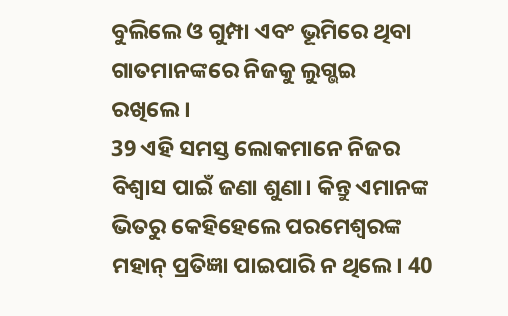ବୁଲିଲେ ଓ ଗୁମ୍ପା ଏବଂ ଭୂମିରେ ଥିବା ଗାତମାନଙ୍କରେ ନିଜକୁ ଲୁଗ୍ଭଇ ରଖିଲେ।
39 ଏହି ସମସ୍ତ ଲୋକମାନେ ନିଜର ବିଶ୍ୱାସ ପାଇଁ ଜଣା ଶୁଣା। କିନ୍ତୁ ଏମାନଙ୍କ ଭିତରୁ କେହିହେଲେ ପରମେଶ୍ୱରଙ୍କ ମହାନ୍ ପ୍ରତିଜ୍ଞା ପାଇପାରି ନ ଥିଲେ। 40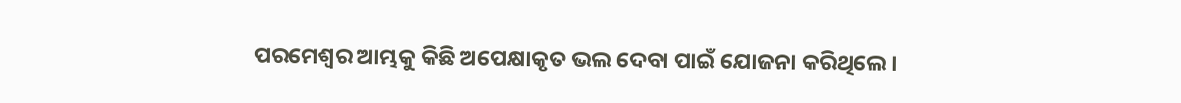ପରମେଶ୍ୱର ଆମ୍ଭକୁ କିଛି ଅପେକ୍ଷାକୃତ ଭଲ ଦେବା ପାଇଁ ଯୋଜନା କରିଥିଲେ।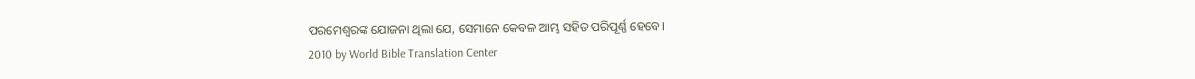ପରମେଶ୍ୱରଙ୍କ ଯୋଜନା ଥିଲା ଯେ, ସେମାନେ କେବଳ ଆମ୍ଭ ସହିତ ପରିପୂର୍ଣ୍ଣ ହେବେ।
2010 by World Bible Translation Center